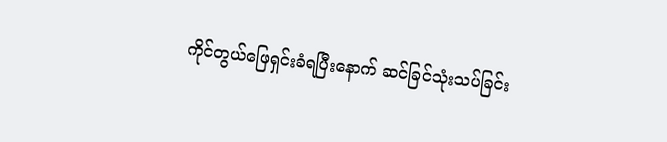ကိုင်တွယ်ဖြေရှင်းခံရပြီးနောက် ဆင်ခြင်သုံးသပ်ခြင်း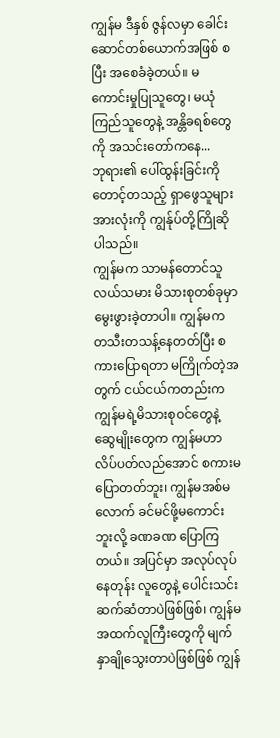ကျွန်မ ဒီနှစ် ဇွန်လမှာ ခေါင်းဆောင်တစ်ယောက်အဖြစ် စပြီး အစေခံခဲ့တယ်။ မကောင်းမှုပြုသူတွေ၊ မယုံကြည်သူတွေနဲ့ အန္တိခရစ်တွေကို အသင်းတော်ကနေ...
ဘုရား၏ ပေါ်ထွန်းခြင်းကို တောင့်တသည့် ရှာဖွေသူများအားလုံးကို ကျွန်ုပ်တို့ကြိုဆိုပါသည်။
ကျွန်မက သာမန်တောင်သူလယ်သမား မိသားစုတစ်ခုမှာ မွေးဖွားခဲ့တာပါ။ ကျွန်မက တသီးတသန့်နေတတ်ပြီး စကားပြောရတာ မကြိုက်တဲ့အတွက် ငယ်ငယ်ကတည်းက ကျွန်မရဲ့မိသားစုဝင်တွေနဲ့ ဆွေမျိုးတွေက ကျွန်မဟာ လိပ်ပတ်လည်အောင် စကားမပြောတတ်ဘူး၊ ကျွန်မအစ်မလောက် ခင်မင်ဖို့မကောင်းဘူးလို့ ခဏခဏ ပြောကြတယ်။ အပြင်မှာ အလုပ်လုပ်နေတုန်း လူတွေနဲ့ ပေါင်းသင်းဆက်ဆံတာပဲဖြစ်ဖြစ်၊ ကျွန်မအထက်လူကြီးတွေကို မျက်နှာချိုသွေးတာပဲဖြစ်ဖြစ် ကျွန်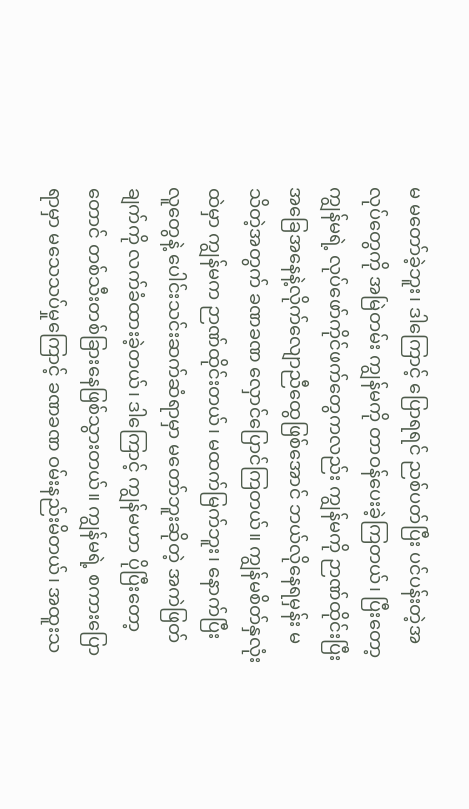မ မတော်ခဲ့ဘူး၊ ဒါကြောင့် ပြောရရင် ညစ်ပတ်ပြီး ပင်ပန်းတဲ့အလုပ်တွေကို အမြဲတမ်း ကျွန်မကို တာဝန်ပေးခဲ့ကြတယ်၊ ပြီးတော့ ကျွန်မရဲ့ လုပ်ဖော်ကိုင်ဖက်တွေကလည်း ကျွန်မကို ဉာဏ်ထိုင်းပြီး အခြေအနေနဲ့လိုက်လျောညီထွေဖြစ်အောင် ဘယ်လိုနေရမှန်း မသိတဲ့အတွက် ခဏခဏ လှောင်ပြောင်ကြတယ်။ ကျွန်မစိတ်နှလုံးထဲမှာ ကျွန်မက ဉာဏ်ထိုင်းတယ်၊ မထက်မြက်ဘူး၊ နောက်ပြီး လူတွေနဲ့ ပေါင်းသင်းဆက်ဆံရာမှာ မတော်ဘူးဆိုတဲ့ အကဲဖြတ်ချက်ကို လက်ခံထားခဲ့တယ်၊ ဒါကြောင့် ကျွန်မဟာ ပိုပြီးတော့တောင် တစ်သီးတစ်ခြားနေဖြစ်သွားတယ်။ ကျွန်မရဲ့ စကားပြောရာမှာ မသေသပ်မှုကြောင့် ခဏခဏ ဝမ်းနည်းမိတယ်၊ အထူးသ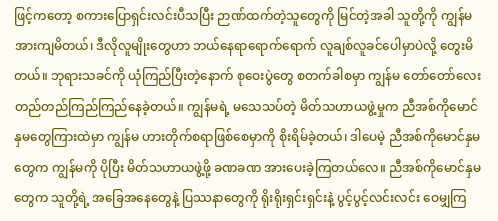ဖြင့်ကတော့ စကားပြောရှင်းလင်းပီသပြီး ဉာဏ်ထက်တဲ့သူတွေကို မြင်တဲ့အခါ သူတို့ကို ကျွန်မ အားကျမိတယ်၊ ဒီလိုလူမျိုးတွေဟာ ဘယ်နေရာရောက်ရောက် လူချစ်လူခင်ပေါမှာပဲလို့ တွေးမိတယ်။ ဘုရားသခင်ကို ယုံကြည်ပြီးတဲ့နောက် စုဝေးပွဲတွေ စတက်ခါစမှာ ကျွန်မ တော်တော်လေး တည်တည်ကြည်ကြည်နေခဲ့တယ်။ ကျွန်မရဲ့ မသေသပ်တဲ့ မိတ်သဟာယဖွဲ့မှုက ညီအစ်ကိုမောင်နှမတွေကြားထဲမှာ ကျွန်မ ဟားတိုက်စရာဖြစ်စေမှာကို စိုးရိမ်ခဲ့တယ်၊ ဒါပေမဲ့ ညီအစ်ကိုမောင်နှမတွေက ကျွန်မကို ပိုပြီး မိတ်သဟာယဖွဲ့ဖို့ ခဏခဏ အားပေးခဲ့ကြတယ်လေ။ ညီအစ်ကိုမောင်နှမတွေက သူတို့ရဲ့ အခြေအနေတွေနဲ့ ပြဿနာတွေကို ရိုးရိုးရှင်းရှင်းနဲ့ ပွင့်ပွင့်လင်းလင်း ဝေမျှကြ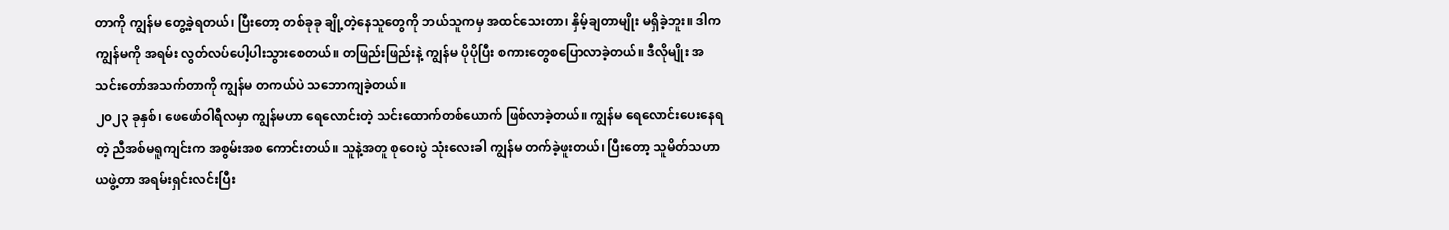တာကို ကျွန်မ တွေ့ခဲ့ရတယ်၊ ပြီးတော့ တစ်ခုခု ချို့တဲ့နေသူတွေကို ဘယ်သူကမှ အထင်သေးတာ၊ နှိမ့်ချတာမျိုး မရှိခဲ့ဘူး။ ဒါက ကျွန်မကို အရမ်း လွတ်လပ်ပေါ့ပါးသွားစေတယ်။ တဖြည်းဖြည်းနဲ့ ကျွန်မ ပိုပိုပြီး စကားတွေစပြောလာခဲ့တယ်။ ဒီလိုမျိုး အသင်းတော်အသက်တာကို ကျွန်မ တကယ်ပဲ သဘောကျခဲ့တယ်။
၂၀၂၃ ခုနှစ်၊ ဖေဖော်ဝါရီလမှာ ကျွန်မဟာ ရေလောင်းတဲ့ သင်းထောက်တစ်ယောက် ဖြစ်လာခဲ့တယ်။ ကျွန်မ ရေလောင်းပေးနေရတဲ့ ညီအစ်မရူကျင်းက အစွမ်းအစ ကောင်းတယ်။ သူနဲ့အတူ စုဝေးပွဲ သုံးလေးခါ ကျွန်မ တက်ခဲ့ဖူးတယ်၊ ပြီးတော့ သူမိတ်သဟာယဖွဲ့တာ အရမ်းရှင်းလင်းပြီး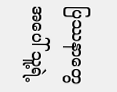ပြဿနာတွေအပေါ် သူ့ရဲ့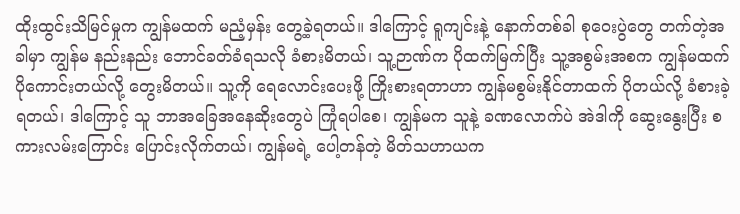ထိုးထွင်းသိမြင်မှုက ကျွန်မထက် မညံ့မှန်း တွေ့ခဲ့ရတယ်။ ဒါကြောင့် ရူကျင်းနဲ့ နောက်တစ်ခါ စုဝေးပွဲတွေ တက်တဲ့အခါမှာ ကျွန်မ နည်းနည်း ဘောင်ခတ်ခံရသလို ခံစားမိတယ်၊ သူ့ဉာဏ်က ပိုထက်မြက်ပြီး သူ့အစွမ်းအစက ကျွန်မထက် ပိုကောင်းတယ်လို့ တွေးမိတယ်။ သူ့ကို ရေလောင်းပေးဖို့ ကြိုးစားရတာဟာ ကျွန်မစွမ်းနိုင်တာထက် ပိုတယ်လို့ ခံစားခဲ့ရတယ်၊ ဒါကြောင့် သူ ဘာအခြေအနေဆိုးတွေပဲ ကြုံရပါစေ၊ ကျွန်မက သူနဲ့ ခဏလောက်ပဲ အဲဒါကို ဆွေးနွေးပြီး စကားလမ်းကြောင်း ပြောင်းလိုက်တယ်၊ ကျွန်မရဲ့ ပေါ့တန်တဲ့ မိတ်သဟာယက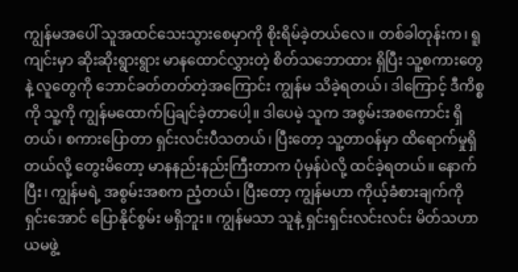ကျွန်မအပေါ် သူအထင်သေးသွားစေမှာကို စိုးရိမ်ခဲ့တယ်လေ။ တစ်ခါတုန်းက၊ ရူကျင်းမှာ ဆိုးဆိုးရွားရွား မာနထောင်လွှားတဲ့ စိတ်သဘောထား ရှိပြီး သူ့စကားတွေနဲ့ လူတွေကို ဘောင်ခတ်တတ်တဲ့အကြောင်း ကျွန်မ သိခဲ့ရတယ်၊ ဒါကြောင့် ဒီကိစ္စကို သူ့ကို ကျွန်မထောက်ပြချင်ခဲ့တာပေါ့။ ဒါပေမဲ့ သူက အစွမ်းအစကောင်း ရှိတယ်၊ စကားပြောတာ ရှင်းလင်းပီသတယ်၊ ပြီးတော့ သူ့တာဝန်မှာ ထိရောက်မှုရှိတယ်လို့ တွေးမိတော့ မာနနည်းနည်းကြီးတာက ပုံမှန်ပဲလို့ ထင်ခဲ့ရတယ်။ နောက်ပြီး၊ ကျွန်မရဲ့ အစွမ်းအစက ညံ့တယ်၊ ပြီးတော့ ကျွန်မဟာ ကိုယ့်ခံစားချက်ကို ရှင်းအောင် ပြောနိုင်စွမ်း မရှိဘူး။ ကျွန်မသာ သူနဲ့ ရှင်းရှင်းလင်းလင်း မိတ်သဟာယမဖွဲ့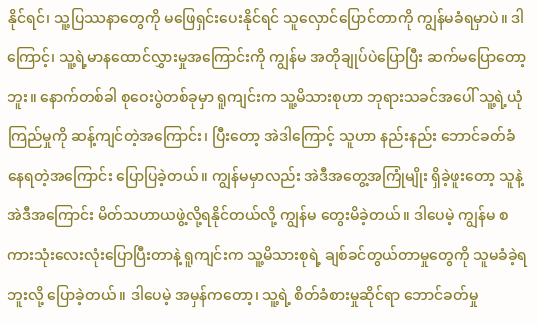နိုင်ရင်၊ သူ့ပြဿနာတွေကို မဖြေရှင်းပေးနိုင်ရင် သူလှောင်ပြောင်တာကို ကျွန်မခံရမှာပဲ။ ဒါကြောင့်၊ သူ့ရဲ့မာနထောင်လွှားမှုအကြောင်းကို ကျွန်မ အတိုချုပ်ပဲပြောပြီး ဆက်မပြောတော့ဘူး။ နောက်တစ်ခါ စုဝေးပွဲတစ်ခုမှာ ရူကျင်းက သူ့မိသားစုဟာ ဘုရားသခင်အပေါ် သူ့ရဲ့ယုံကြည်မှုကို ဆန့်ကျင်တဲ့အကြောင်း၊ ပြီးတော့ အဲဒါကြောင့် သူဟာ နည်းနည်း ဘောင်ခတ်ခံနေရတဲ့အကြောင်း ပြောပြခဲ့တယ်။ ကျွန်မမှာလည်း အဲဒီအတွေ့အကြုံမျိုး ရှိခဲ့ဖူးတော့ သူနဲ့ အဲဒီအကြောင်း မိတ်သဟာယဖွဲ့လို့ရနိုင်တယ်လို့ ကျွန်မ တွေးမိခဲ့တယ်။ ဒါပေမဲ့ ကျွန်မ စကားသုံးလေးလုံးပြောပြီးတာနဲ့ ရူကျင်းက သူ့မိသားစုရဲ့ ချစ်ခင်တွယ်တာမှုတွေကို သူမခံခဲ့ရဘူးလို့ ပြောခဲ့တယ်။ ဒါပေမဲ့ အမှန်ကတော့၊ သူ့ရဲ့ စိတ်ခံစားမှုဆိုင်ရာ ဘောင်ခတ်မှု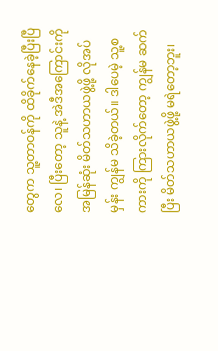တွေက သူ့တာဝန်ကို ထိခိုက်နေခဲ့ပြီးပြီလေ၊ ပြီးတော့ သူနဲ့ အဲဒီအကြောင်းကို အမြန်ဆုံး မိတ်သဟာယဖွဲ့ဖို့ လိုအပ်မှန်း ကျွန်မ သိခဲ့တယ်။ ဒါပေမဲ့ သူ့စကားကို ကြားလိုက်တော့ ကျွန်မ ဆက်ပြီး မိတ်သဟာယဖွဲ့ဖို့ မရဲတော့ဘူး၊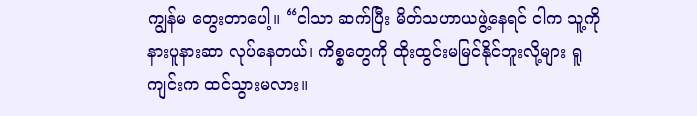ကျွန်မ တွေးတာပေါ့။ “ငါသာ ဆက်ပြီး မိတ်သဟာယဖွဲ့နေရင် ငါက သူ့ကို နားပူနားဆာ လုပ်နေတယ်၊ ကိစ္စတွေကို ထိုးထွင်းမမြင်နိုင်ဘူးလို့များ ရူကျင်းက ထင်သွားမလား။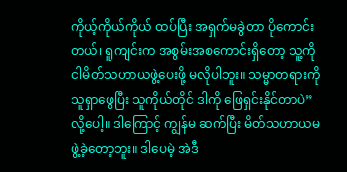ကိုယ့်ကိုယ်ကိုယ် ထပ်ပြီး အရှက်မခွဲတာ ပိုကောင်းတယ်၊ ရူကျင်းက အစွမ်းအစကောင်းရှိတော့ သူ့ကို ငါမိတ်သဟာယဖွဲ့ပေးဖို့ မလိုပါဘူး။ သမ္မာတရားကို သူရှာဖွေပြီး သူကိုယ်တိုင် ဒါကို ဖြေရှင်းနိုင်တာပဲ” လို့ပေါ့။ ဒါကြောင့် ကျွန်မ ဆက်ပြီး မိတ်သဟာယမဖွဲ့ခဲ့တော့ဘူး။ ဒါပေမဲ့ အဲဒီ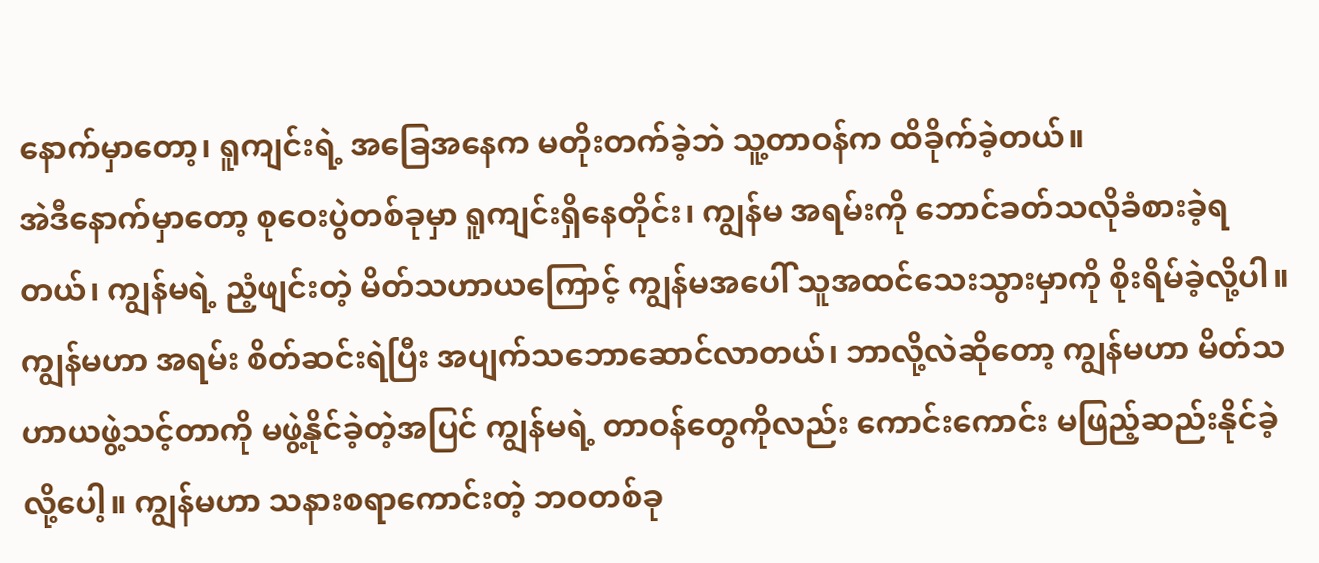နောက်မှာတော့၊ ရူကျင်းရဲ့ အခြေအနေက မတိုးတက်ခဲ့ဘဲ သူ့တာဝန်က ထိခိုက်ခဲ့တယ်။
အဲဒီနောက်မှာတော့ စုဝေးပွဲတစ်ခုမှာ ရူကျင်းရှိနေတိုင်း၊ ကျွန်မ အရမ်းကို ဘောင်ခတ်သလိုခံစားခဲ့ရတယ်၊ ကျွန်မရဲ့ ညံ့ဖျင်းတဲ့ မိတ်သဟာယကြောင့် ကျွန်မအပေါ် သူအထင်သေးသွားမှာကို စိုးရိမ်ခဲ့လို့ပါ။ ကျွန်မဟာ အရမ်း စိတ်ဆင်းရဲပြီး အပျက်သဘောဆောင်လာတယ်၊ ဘာလို့လဲဆိုတော့ ကျွန်မဟာ မိတ်သဟာယဖွဲ့သင့်တာကို မဖွဲ့နိုင်ခဲ့တဲ့အပြင် ကျွန်မရဲ့ တာဝန်တွေကိုလည်း ကောင်းကောင်း မဖြည့်ဆည်းနိုင်ခဲ့လို့ပေါ့။ ကျွန်မဟာ သနားစရာကောင်းတဲ့ ဘဝတစ်ခု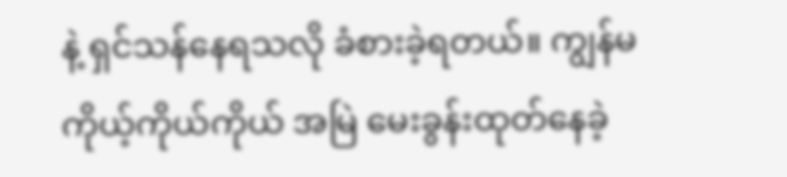နဲ့ ရှင်သန်နေရသလို ခံစားခဲ့ရတယ်။ ကျွန်မ ကိုယ့်ကိုယ်ကိုယ် အမြဲ မေးခွန်းထုတ်နေခဲ့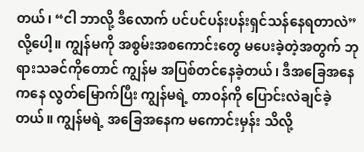တယ်၊ “ငါ ဘာလို့ ဒီလောက် ပင်ပင်ပန်းပန်းရှင်သန်နေရတာလဲ” လို့ပေါ့။ ကျွန်မကို အစွမ်းအစကောင်းတွေ မပေးခဲ့တဲ့အတွက် ဘုရားသခင်ကိုတောင် ကျွန်မ အပြစ်တင်နေခဲ့တယ်၊ ဒီအခြေအနေကနေ လွတ်မြောက်ပြီး ကျွန်မရဲ့ တာဝန်ကို ပြောင်းလဲချင်ခဲ့တယ်။ ကျွန်မရဲ့ အခြေအနေက မကောင်းမှန်း သိလို့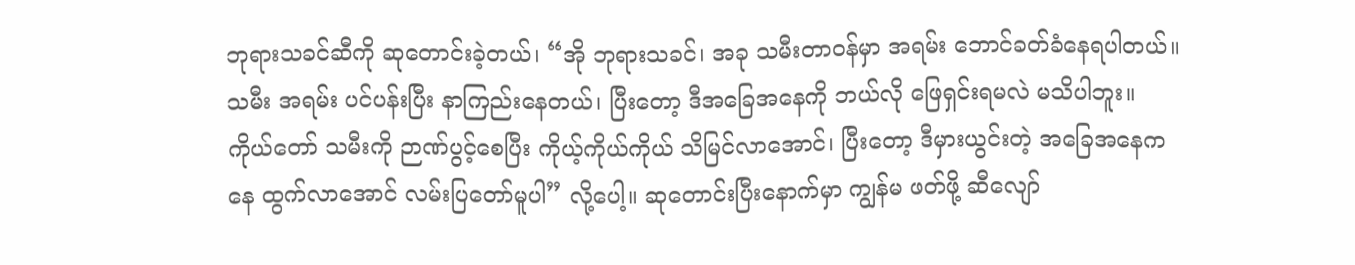ဘုရားသခင်ဆီကို ဆုတောင်းခဲ့တယ်၊ “အို ဘုရားသခင်၊ အခု သမီးတာဝန်မှာ အရမ်း ဘောင်ခတ်ခံနေရပါတယ်။ သမီး အရမ်း ပင်ပန်းပြီး နာကြည်းနေတယ်၊ ပြီးတော့ ဒီအခြေအနေကို ဘယ်လို ဖြေရှင်းရမလဲ မသိပါဘူး။ ကိုယ်တော် သမီးကို ဉာဏ်ပွင့်စေပြီး ကိုယ့်ကိုယ်ကိုယ် သိမြင်လာအောင်၊ ပြီးတော့ ဒီမှားယွင်းတဲ့ အခြေအနေကနေ ထွက်လာအောင် လမ်းပြတော်မူပါ” လို့ပေါ့။ ဆုတောင်းပြီးနောက်မှာ ကျွန်မ ဖတ်ဖို့ ဆီလျော်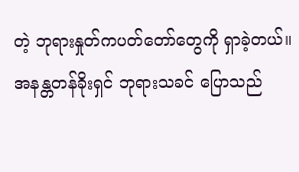တဲ့ ဘုရားနှုတ်ကပတ်တော်တွေကို ရှာခဲ့တယ်။ အနန္တတန်ခိုးရှင် ဘုရားသခင် ပြောသည်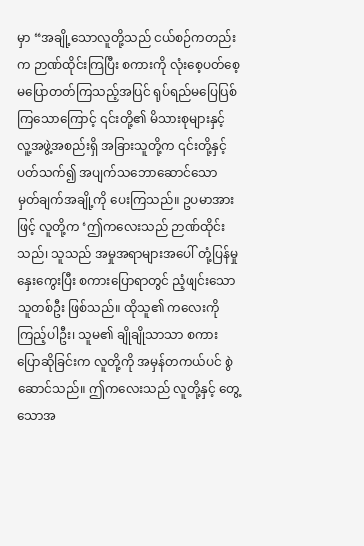မှာ “အချို့သောလူတို့သည် ငယ်စဉ်ကတည်းက ဉာဏ်ထိုင်းကြပြီး စကားကို လုံးစေ့ပတ်စေ့ မပြောတတ်ကြသည့်အပြင် ရုပ်ရည်မပြေပြစ်ကြသောကြောင့် ၎င်းတို့၏ မိသားစုများနှင့် လူ့အဖွဲ့အစည်းရှိ အခြားသူတို့က ၎င်းတို့နှင့်ပတ်သက်၍ အပျက်သဘောဆောင်သော မှတ်ချက်အချို့ကို ပေးကြသည်။ ဥပမာအားဖြင့် လူတို့က ‘ဤကလေးသည် ဉာဏ်ထိုင်းသည်၊ သူသည် အမှုအရာများအပေါ် တုံ့ပြန်မှုနှေးကွေးပြီး စကားပြောရာတွင် ညံ့ဖျင်းသောသူတစ်ဦး ဖြစ်သည်။ ထိုသူ၏ ကလေးကို ကြည့်ပါဦး၊ သူမ၏ ချိုချိုသာသာ စကားပြောဆိုခြင်းက လူတို့ကို အမှန်တကယ်ပင် စွဲဆောင်သည်။ ဤကလေးသည် လူတို့နှင့် တွေ့သောအ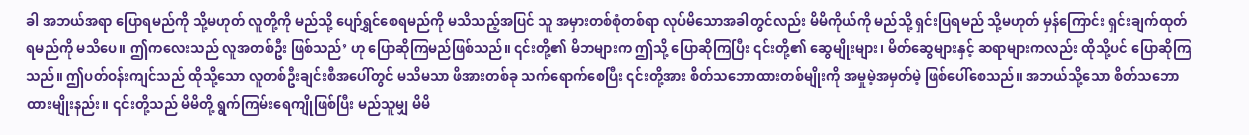ခါ အဘယ်အရာ ပြောရမည်ကို သို့မဟုတ် လူတို့ကို မည်သို့ ပျော်ရွှင်စေရမည်ကို မသိသည့်အပြင် သူ အမှားတစ်စုံတစ်ရာ လုပ်မိသောအခါတွင်လည်း မိမိကိုယ်ကို မည်သို့ ရှင်းပြရမည် သို့မဟုတ် မှန်ကြောင်း ရှင်းချက်ထုတ်ရမည်ကို မသိပေ။ ဤကလေးသည် လူအတစ်ဦး ဖြစ်သည်’ ဟု ပြောဆိုကြမည်ဖြစ်သည်။ ၎င်းတို့၏ မိဘများက ဤသို့ ပြောဆိုကြပြီး ၎င်းတို့၏ ဆွေမျိုးများ၊ မိတ်ဆွေများနှင့် ဆရာများကလည်း ထိုသို့ပင် ပြောဆိုကြသည်။ ဤပတ်ဝန်းကျင်သည် ထိုသို့သော လူတစ်ဦးချင်းစီအပေါ်တွင် မသိမသာ ဖိအားတစ်ခု သက်ရောက်စေပြီး ၎င်းတို့အား စိတ်သဘောထားတစ်မျိုးကို အမှုမဲ့အမှတ်မဲ့ ဖြစ်ပေါ်စေသည်။ အဘယ်သို့သော စိတ်သဘောထားမျိုးနည်း။ ၎င်းတို့သည် မိမိတို့ ရွက်ကြမ်းရေကျိုဖြစ်ပြီး မည်သူမျှ မိမိ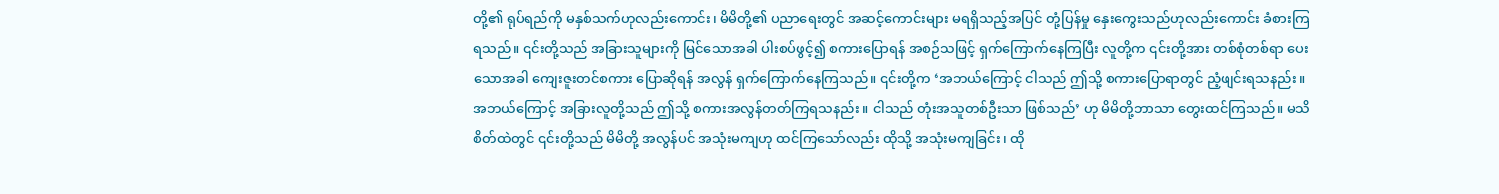တို့၏ ရုပ်ရည်ကို မနှစ်သက်ဟုလည်းကောင်း၊ မိမိတို့၏ ပညာရေးတွင် အဆင့်ကောင်းများ မရရှိသည့်အပြင် တုံ့ပြန်မှု နှေးကွေးသည်ဟုလည်းကောင်း ခံစားကြရသည်။ ၎င်းတို့သည် အခြားသူများကို မြင်သောအခါ ပါးစပ်ဖွင့်၍ စကားပြောရန် အစဉ်သဖြင့် ရှက်ကြောက်နေကြပြီး လူတို့က ၎င်းတို့အား တစ်စုံတစ်ရာ ပေးသောအခါ ကျေးဇူးတင်စကား ပြောဆိုရန် အလွန် ရှက်ကြောက်နေကြသည်။ ၎င်းတို့က ‘အဘယ်ကြောင့် ငါသည် ဤသို့ စကားပြောရာတွင် ညံ့ဖျင်းရသနည်း။ အဘယ်ကြောင့် အခြားလူတို့သည် ဤသို့ စကားအလွန်တတ်ကြရသနည်း။ ငါသည် တုံးအသူတစ်ဦးသာ ဖြစ်သည်’ ဟု မိမိတို့ဘာသာ တွေးထင်ကြသည်။ မသိစိတ်ထဲတွင် ၎င်းတို့သည် မိမိတို့ အလွန်ပင် အသုံးမကျဟု ထင်ကြသော်လည်း ထိုသို့ အသုံးမကျခြင်း၊ ထို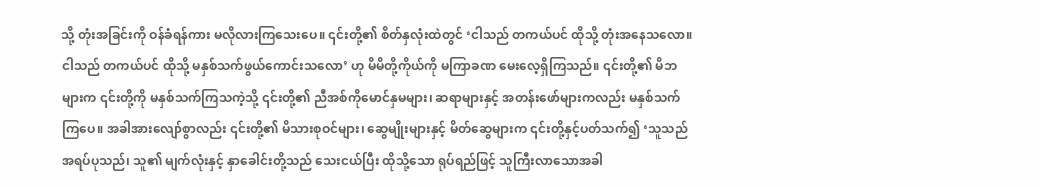သို့ တုံးအခြင်းကို ဝန်ခံရန်ကား မလိုလားကြသေးပေ။ ၎င်းတို့၏ စိတ်နှလုံးထဲတွင် ‘ငါသည် တကယ်ပင် ထိုသို့ တုံးအနေသလော။ ငါသည် တကယ်ပင် ထိုသို့ မနှစ်သက်ဖွယ်ကောင်းသလော’ ဟု မိမိတို့ကိုယ်ကို မကြာခဏ မေးလေ့ရှိကြသည်။ ၎င်းတို့၏ မိဘများက ၎င်းတို့ကို မနှစ်သက်ကြသကဲ့သို့ ၎င်းတို့၏ ညီအစ်ကိုမောင်နှမများ၊ ဆရာများနှင့် အတန်းဖော်များကလည်း မနှစ်သက်ကြပေ။ အခါအားလျော်စွာလည်း ၎င်းတို့၏ မိသားစုဝင်များ၊ ဆွေမျိုးများနှင့် မိတ်ဆွေများက ၎င်းတို့နှင့်ပတ်သက်၍ ‘သူသည် အရပ်ပုသည်၊ သူ၏ မျက်လုံးနှင့် နှာခေါင်းတို့သည် သေးငယ်ပြီး ထိုသို့သော ရုပ်ရည်ဖြင့် သူကြီးလာသောအခါ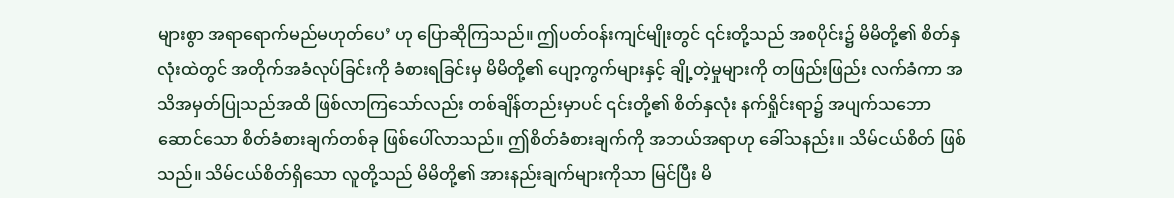များစွာ အရာရောက်မည်မဟုတ်ပေ’ ဟု ပြောဆိုကြသည်။ ဤပတ်ဝန်းကျင်မျိုးတွင် ၎င်းတို့သည် အစပိုင်း၌ မိမိတို့၏ စိတ်နှလုံးထဲတွင် အတိုက်အခံလုပ်ခြင်းကို ခံစားရခြင်းမှ မိမိတို့၏ ပျော့ကွက်များနှင့် ချို့တဲ့မှုများကို တဖြည်းဖြည်း လက်ခံကာ အသိအမှတ်ပြုသည်အထိ ဖြစ်လာကြသော်လည်း တစ်ချိန်တည်းမှာပင် ၎င်းတို့၏ စိတ်နှလုံး နက်ရှိုင်းရာ၌ အပျက်သဘောဆောင်သော စိတ်ခံစားချက်တစ်ခု ဖြစ်ပေါ်လာသည်။ ဤစိတ်ခံစားချက်ကို အဘယ်အရာဟု ခေါ်သနည်း။ သိမ်ငယ်စိတ် ဖြစ်သည်။ သိမ်ငယ်စိတ်ရှိသော လူတို့သည် မိမိတို့၏ အားနည်းချက်များကိုသာ မြင်ပြီး မိ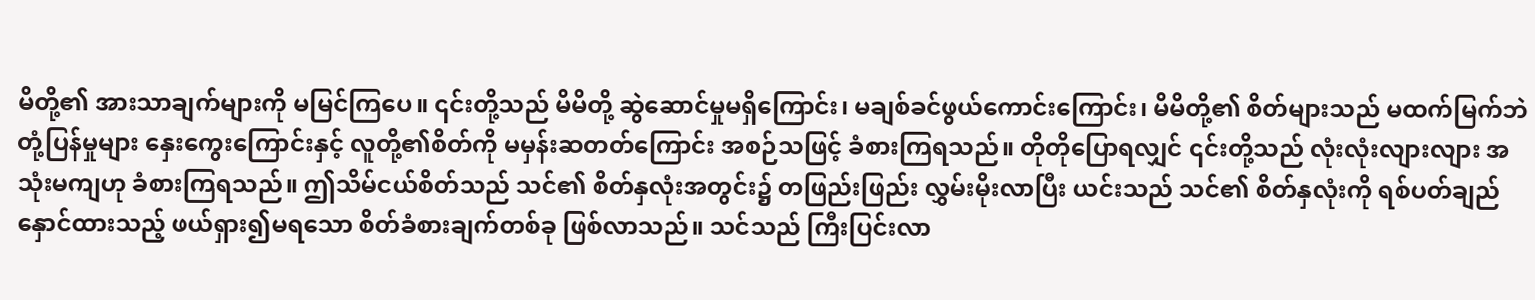မိတို့၏ အားသာချက်များကို မမြင်ကြပေ။ ၎င်းတို့သည် မိမိတို့ ဆွဲဆောင်မှုမရှိကြောင်း၊ မချစ်ခင်ဖွယ်ကောင်းကြောင်း၊ မိမိတို့၏ စိတ်များသည် မထက်မြက်ဘဲ တုံ့ပြန်မှုများ နှေးကွေးကြောင်းနှင့် လူတို့၏စိတ်ကို မမှန်းဆတတ်ကြောင်း အစဉ်သဖြင့် ခံစားကြရသည်။ တိုတိုပြောရလျှင် ၎င်းတို့သည် လုံးလုံးလျားလျား အသုံးမကျဟု ခံစားကြရသည်။ ဤသိမ်ငယ်စိတ်သည် သင်၏ စိတ်နှလုံးအတွင်း၌ တဖြည်းဖြည်း လွှမ်းမိုးလာပြီး ယင်းသည် သင်၏ စိတ်နှလုံးကို ရစ်ပတ်ချည်နှောင်ထားသည့် ဖယ်ရှား၍မရသော စိတ်ခံစားချက်တစ်ခု ဖြစ်လာသည်။ သင်သည် ကြီးပြင်းလာ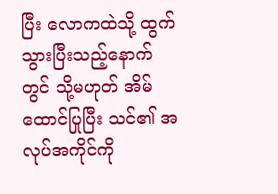ပြီး လောကထဲသို့ ထွက်သွားပြီးသည့်နောက်တွင် သို့မဟုတ် အိမ်ထောင်ပြုပြီး သင်၏ အလုပ်အကိုင်ကို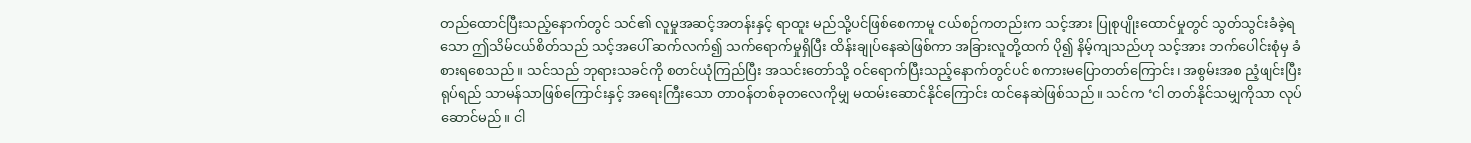တည်ထောင်ပြီးသည့်နောက်တွင် သင်၏ လူမှုအဆင့်အတန်းနှင့် ရာထူး မည်သို့ပင်ဖြစ်စေကာမူ ငယ်စဉ်ကတည်းက သင့်အား ပြုစုပျိုးထောင်မှုတွင် သွတ်သွင်းခံခဲ့ရသော ဤသိမ်ငယ်စိတ်သည် သင့်အပေါ် ဆက်လက်၍ သက်ရောက်မှုရှိပြီး ထိန်းချုပ်နေဆဲဖြစ်ကာ အခြားလူတို့ထက် ပို၍ နိမ့်ကျသည်ဟု သင့်အား ဘက်ပေါင်းစုံမှ ခံစားရစေသည်။ သင်သည် ဘုရားသခင်ကို စတင်ယုံကြည်ပြီး အသင်းတော်သို့ ဝင်ရောက်ပြီးသည့်နောက်တွင်ပင် စကားမပြောတတ်ကြောင်း၊ အစွမ်းအစ ညံ့ဖျင်းပြီး ရုပ်ရည် သာမန်သာဖြစ်ကြောင်းနှင့် အရေးကြီးသော တာဝန်တစ်ခုတလေကိုမျှ မထမ်းဆောင်နိုင်ကြောင်း ထင်နေဆဲဖြစ်သည်။ သင်က ‘ငါ တတ်နိုင်သမျှကိုသာ လုပ်ဆောင်မည်။ ငါ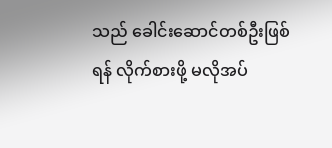သည် ခေါင်းဆောင်တစ်ဦးဖြစ်ရန် လိုက်စားဖို့ မလိုအပ်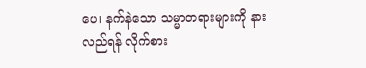ပေ၊ နက်နဲသော သမ္မာတရားများကို နားလည်ရန် လိုက်စား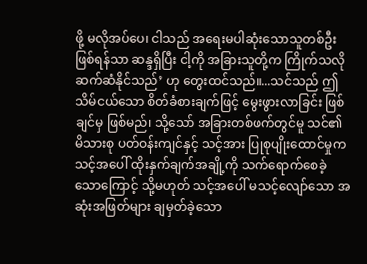ဖို့ မလိုအပ်ပေ၊ ငါသည် အရေးမပါဆုံးသောသူတစ်ဦး ဖြစ်ရန်သာ ဆန္ဒရှိပြီး ငါ့ကို အခြားသူတို့က ကြိုက်သလို ဆက်ဆံနိုင်သည်’ ဟု တွေးထင်သည်။...သင်သည် ဤသိမ်ငယ်သော စိတ်ခံစားချက်ဖြင့် မွေးဖွားလာခြင်း ဖြစ်ချင်မှ ဖြစ်မည်၊ သို့သော် အခြားတစ်ဖက်တွင်မူ သင်၏ မိသားစု ပတ်ဝန်းကျင်နှင့် သင့်အား ပြုစုပျိုးထောင်မှုက သင့်အပေါ် ထိုးနှက်ချက်အချို့ကို သက်ရောက်စေခဲ့သောကြောင့် သို့မဟုတ် သင့်အပေါ် မသင့်လျော်သော အဆုံးအဖြတ်များ ချမှတ်ခဲ့သော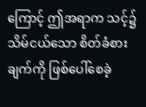ကြောင့် ဤအရာက သင့်၌ သိမ်ငယ်သော စိတ်ခံစားချက်ကို ဖြစ်ပေါ်စေခဲ့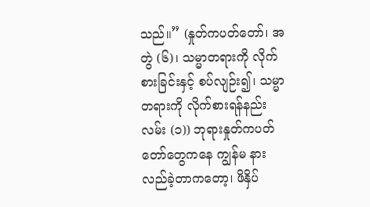သည်။” (နှုတ်ကပတ်တော်၊ အတွဲ (၆)၊ သမ္မာတရားကို လိုက်စားခြင်းနှင့် စပ်လျဉ်း၍၊ သမ္မာတရားကို လိုက်စားရန်နည်းလမ်း (၁)) ဘုရားနှုတ်ကပတ်တော်တွေကနေ ကျွန်မ နားလည်ခဲ့တာကတော့၊ ဖိနှိပ်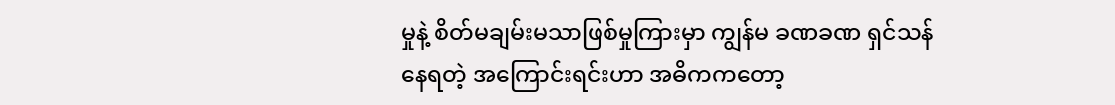မှုနဲ့ စိတ်မချမ်းမသာဖြစ်မှုကြားမှာ ကျွန်မ ခဏခဏ ရှင်သန်နေရတဲ့ အကြောင်းရင်းဟာ အဓိကကတော့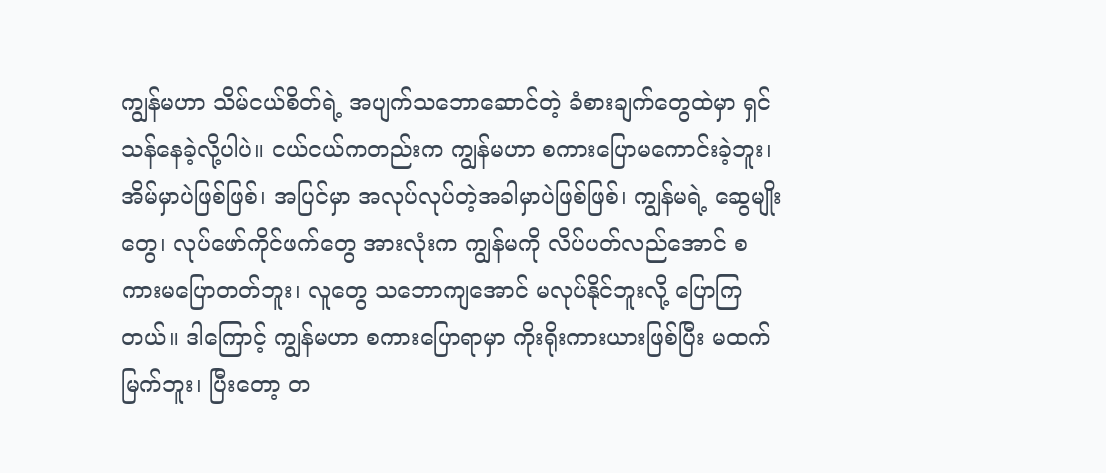ကျွန်မဟာ သိမ်ငယ်စိတ်ရဲ့ အပျက်သဘောဆောင်တဲ့ ခံစားချက်တွေထဲမှာ ရှင်သန်နေခဲ့လို့ပါပဲ။ ငယ်ငယ်ကတည်းက ကျွန်မဟာ စကားပြောမကောင်းခဲ့ဘူး၊ အိမ်မှာပဲဖြစ်ဖြစ်၊ အပြင်မှာ အလုပ်လုပ်တဲ့အခါမှာပဲဖြစ်ဖြစ်၊ ကျွန်မရဲ့ ဆွေမျိုးတွေ၊ လုပ်ဖော်ကိုင်ဖက်တွေ အားလုံးက ကျွန်မကို လိပ်ပတ်လည်အောင် စကားမပြောတတ်ဘူး၊ လူတွေ သဘောကျအောင် မလုပ်နိုင်ဘူးလို့ ပြောကြတယ်။ ဒါကြောင့် ကျွန်မဟာ စကားပြောရာမှာ ကိုးရိုးကားယားဖြစ်ပြီး မထက်မြက်ဘူး၊ ပြီးတော့ တ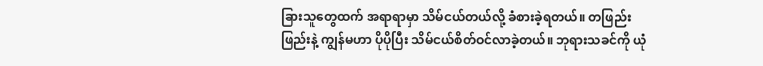ခြားသူတွေထက် အရာရာမှာ သိမ်ငယ်တယ်လို့ ခံစားခဲ့ရတယ်။ တဖြည်းဖြည်းနဲ့ ကျွန်မဟာ ပိုပိုပြီး သိမ်ငယ်စိတ်ဝင်လာခဲ့တယ်။ ဘုရားသခင်ကို ယုံ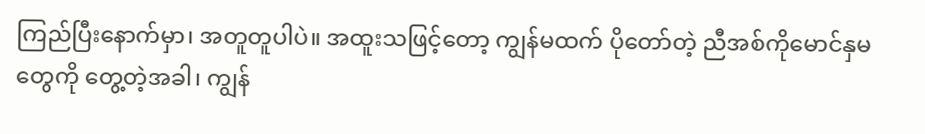ကြည်ပြီးနောက်မှာ၊ အတူတူပါပဲ။ အထူးသဖြင့်တော့ ကျွန်မထက် ပိုတော်တဲ့ ညီအစ်ကိုမောင်နှမတွေကို တွေ့တဲ့အခါ၊ ကျွန်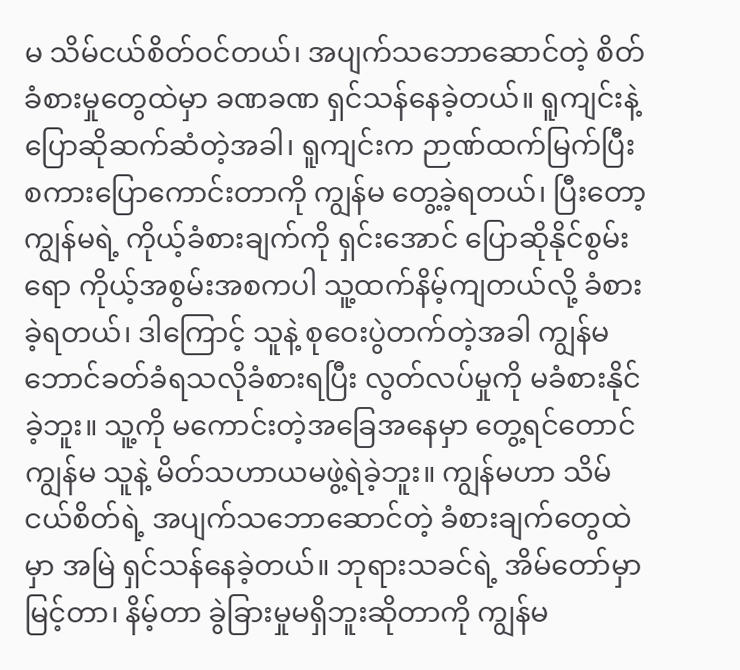မ သိမ်ငယ်စိတ်ဝင်တယ်၊ အပျက်သဘောဆောင်တဲ့ စိတ်ခံစားမှုတွေထဲမှာ ခဏခဏ ရှင်သန်နေခဲ့တယ်။ ရူကျင်းနဲ့ ပြောဆိုဆက်ဆံတဲ့အခါ၊ ရူကျင်းက ဉာဏ်ထက်မြက်ပြီး စကားပြောကောင်းတာကို ကျွန်မ တွေ့ခဲ့ရတယ်၊ ပြီးတော့ ကျွန်မရဲ့ ကိုယ့်ခံစားချက်ကို ရှင်းအောင် ပြောဆိုနိုင်စွမ်းရော ကိုယ့်အစွမ်းအစကပါ သူ့ထက်နိမ့်ကျတယ်လို့ ခံစားခဲ့ရတယ်၊ ဒါကြောင့် သူနဲ့ စုဝေးပွဲတက်တဲ့အခါ ကျွန်မ ဘောင်ခတ်ခံရသလိုခံစားရပြီး လွတ်လပ်မှုကို မခံစားနိုင်ခဲ့ဘူး။ သူ့ကို မကောင်းတဲ့အခြေအနေမှာ တွေ့ရင်တောင် ကျွန်မ သူနဲ့ မိတ်သဟာယမဖွဲ့ရဲခဲ့ဘူး။ ကျွန်မဟာ သိမ်ငယ်စိတ်ရဲ့ အပျက်သဘောဆောင်တဲ့ ခံစားချက်တွေထဲမှာ အမြဲ ရှင်သန်နေခဲ့တယ်။ ဘုရားသခင်ရဲ့ အိမ်တော်မှာ မြင့်တာ၊ နိမ့်တာ ခွဲခြားမှုမရှိဘူးဆိုတာကို ကျွန်မ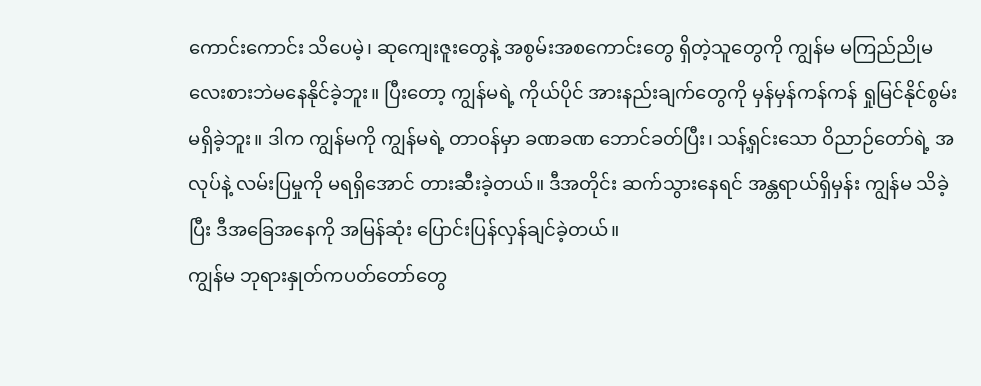ကောင်းကောင်း သိပေမဲ့၊ ဆုကျေးဇူးတွေနဲ့ အစွမ်းအစကောင်းတွေ ရှိတဲ့သူတွေကို ကျွန်မ မကြည်ညိုမလေးစားဘဲမနေနိုင်ခဲ့ဘူး။ ပြီးတော့ ကျွန်မရဲ့ ကိုယ်ပိုင် အားနည်းချက်တွေကို မှန်မှန်ကန်ကန် ရှုမြင်နိုင်စွမ်း မရှိခဲ့ဘူး။ ဒါက ကျွန်မကို ကျွန်မရဲ့ တာဝန်မှာ ခဏခဏ ဘောင်ခတ်ပြီး၊ သန့်ရှင်းသော ဝိညာဉ်တော်ရဲ့ အလုပ်နဲ့ လမ်းပြမှုကို မရရှိအောင် တားဆီးခဲ့တယ်။ ဒီအတိုင်း ဆက်သွားနေရင် အန္တရာယ်ရှိမှန်း ကျွန်မ သိခဲ့ပြီး ဒီအခြေအနေကို အမြန်ဆုံး ပြောင်းပြန်လှန်ချင်ခဲ့တယ်။
ကျွန်မ ဘုရားနှုတ်ကပတ်တော်တွေ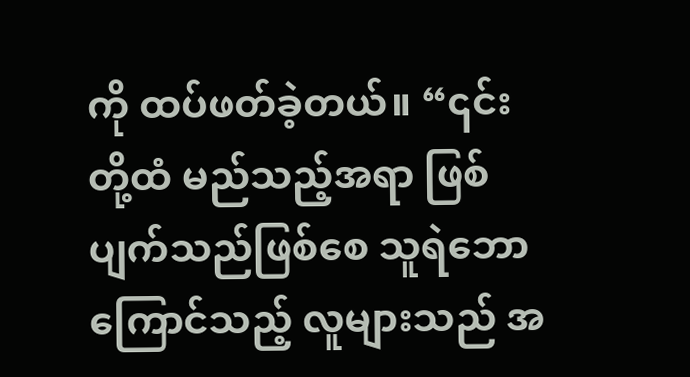ကို ထပ်ဖတ်ခဲ့တယ်။ “၎င်းတို့ထံ မည်သည့်အရာ ဖြစ်ပျက်သည်ဖြစ်စေ သူရဲဘောကြောင်သည့် လူများသည် အ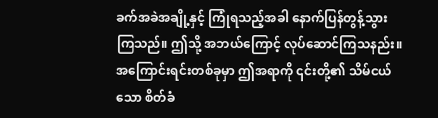ခက်အခဲအချို့နှင့် ကြုံရသည့်အခါ နောက်ပြန်တွန့်သွားကြသည်။ ဤသို့ အဘယ်ကြောင့် လုပ်ဆောင်ကြသနည်း။ အကြောင်းရင်းတစ်ခုမှာ ဤအရာကို ၎င်းတို့၏ သိမ်ငယ်သော စိတ်ခံ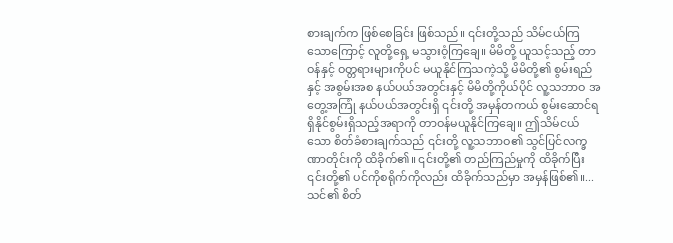စားချက်က ဖြစ်စေခြင်း ဖြစ်သည်။ ၎င်းတို့သည် သိမ်ငယ်ကြသောကြောင့် လူတို့ရှေ့ မသွားဝံ့ကြချေ။ မိမိတို့ ယူသင့်သည့် တာဝန်နှင့် ဝတ္တရားများကိုပင် မယူနိုင်ကြသကဲ့သို့ မိမိတို့၏ စွမ်းရည်နှင့် အစွမ်းအစ နယ်ပယ်အတွင်းနှင့် မိမိတို့ကိုယ်ပိုင် လူ့သဘာဝ အတွေ့အကြုံ နယ်ပယ်အတွင်းရှိ ၎င်းတို့ အမှန်တကယ် စွမ်းဆောင်ရရှိနိုင်စွမ်းရှိသည့်အရာကို တာဝန်မယူနိုင်ကြချေ။ ဤသိမ်ငယ်သော စိတ်ခံစားချက်သည် ၎င်းတို့ လူ့သဘာဝ၏ သွင်ပြင်လက္ခဏာတိုင်းကို ထိခိုက်၏။ ၎င်းတို့၏ တည်ကြည်မှုကို ထိခိုက်ပြီး ၎င်းတို့၏ ပင်ကိုစရိုက်ကိုလည်း ထိခိုက်သည်မှာ အမှန်ဖြစ်၏။...သင်၏ စိတ်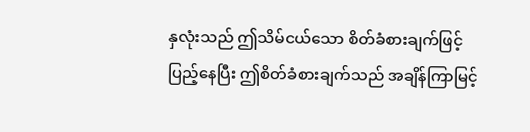နှလုံးသည် ဤသိမ်ငယ်သော စိတ်ခံစားချက်ဖြင့် ပြည့်နေပြီး ဤစိတ်ခံစားချက်သည် အချိန်ကြာမြင့်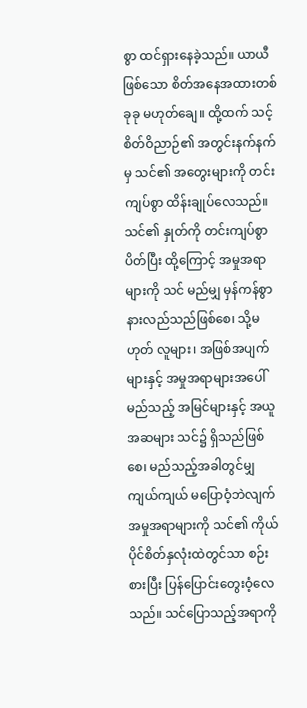စွာ ထင်ရှားနေခဲ့သည်။ ယာယီဖြစ်သော စိတ်အနေအထားတစ်ခုခု မဟုတ်ချေ။ ထို့ထက် သင့်စိတ်ဝိညာဉ်၏ အတွင်းနက်နက်မှ သင်၏ အတွေးများကို တင်းကျပ်စွာ ထိန်းချုပ်လေသည်။ သင်၏ နှုတ်ကို တင်းကျပ်စွာ ပိတ်ပြီး ထို့ကြောင့် အမှုအရာများကို သင် မည်မျှ မှန်ကန်စွာ နားလည်သည်ဖြစ်စေ၊ သို့မဟုတ် လူများ၊ အဖြစ်အပျက်များနှင့် အမှုအရာများအပေါ် မည်သည့် အမြင်များနှင့် အယူအဆများ သင်၌ ရှိသည်ဖြစ်စေ၊ မည်သည့်အခါတွင်မျှ ကျယ်ကျယ် မပြောဝံ့ဘဲလျက် အမှုအရာများကို သင်၏ ကိုယ်ပိုင်စိတ်နှလုံးထဲတွင်သာ စဉ်းစားပြီး ပြန်ပြောင်းတွေးဝံ့လေသည်။ သင်ပြောသည့်အရာကို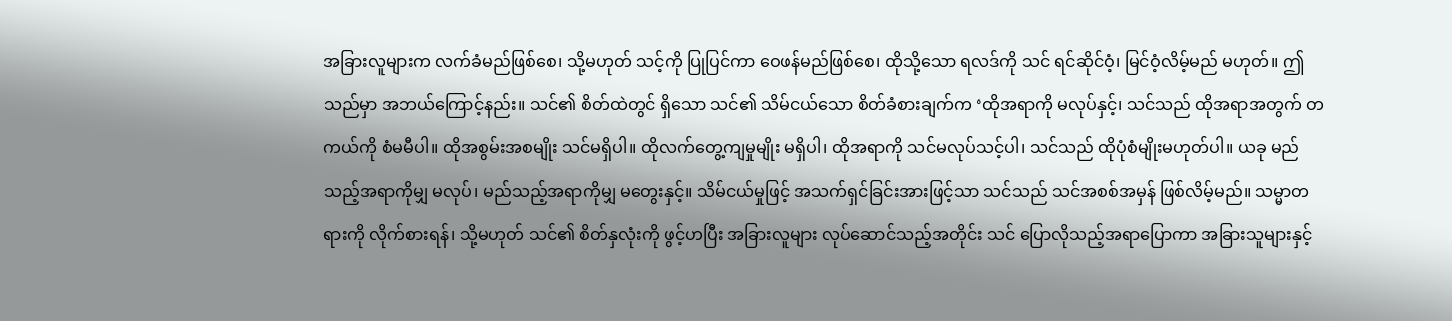အခြားလူများက လက်ခံမည်ဖြစ်စေ၊ သို့မဟုတ် သင့်ကို ပြုပြင်ကာ ဝေဖန်မည်ဖြစ်စေ၊ ထိုသို့သော ရလဒ်ကို သင် ရင်ဆိုင်ဝံ့၊ မြင်ဝံ့လိမ့်မည် မဟုတ်။ ဤသည်မှာ အဘယ်ကြောင့်နည်း။ သင်၏ စိတ်ထဲတွင် ရှိသော သင်၏ သိမ်ငယ်သော စိတ်ခံစားချက်က ‘ထိုအရာကို မလုပ်နှင့်၊ သင်သည် ထိုအရာအတွက် တကယ်ကို စံမမီပါ။ ထိုအစွမ်းအစမျိုး သင်မရှိပါ။ ထိုလက်တွေ့ကျမှုမျိုး မရှိပါ၊ ထိုအရာကို သင်မလုပ်သင့်ပါ၊ သင်သည် ထိုပုံစံမျိုးမဟုတ်ပါ။ ယခု မည်သည့်အရာကိုမျှ မလုပ်၊ မည်သည့်အရာကိုမျှ မတွေးနှင့်။ သိမ်ငယ်မှုဖြင့် အသက်ရှင်ခြင်းအားဖြင့်သာ သင်သည် သင်အစစ်အမှန် ဖြစ်လိမ့်မည်။ သမ္မာတရားကို လိုက်စားရန်၊ သို့မဟုတ် သင်၏ စိတ်နှလုံးကို ဖွင့်ဟပြီး အခြားလူများ လုပ်ဆောင်သည့်အတိုင်း သင် ပြောလိုသည့်အရာပြောကာ အခြားသူများနှင့်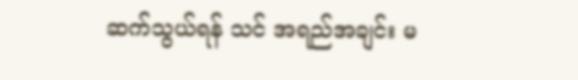ဆက်သွယ်ရန် သင် အရည်အချင်း မ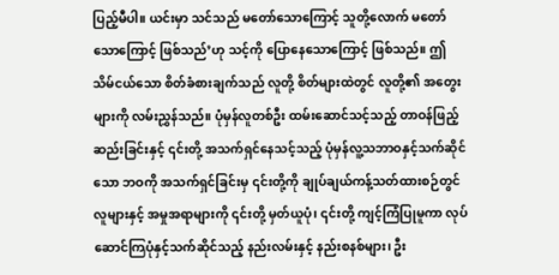ပြည့်မီပါ။ ယင်းမှာ သင်သည် မတော်သောကြောင့် သူတို့လောက် မတော်သောကြောင့် ဖြစ်သည်’ဟု သင့်ကို ပြောနေသောကြောင့် ဖြစ်သည်။ ဤသိမ်ငယ်သော စိတ်ခံစားချက်သည် လူတို့ စိတ်များထဲတွင် လူတို့၏ အတွေးများကို လမ်းညွှန်သည်။ ပုံမှန်လူတစ်ဦး ထမ်းဆောင်သင့်သည့် တာဝန်ဖြည့်ဆည်းခြင်းနှင့် ၎င်းတို့ အသက်ရှင်နေသင့်သည့် ပုံမှန်လူ့သဘာဝနှင့်သက်ဆိုင်သော ဘဝကို အသက်ရှင်ခြင်းမှ ၎င်းတို့ကို ချုပ်ချယ်ကန့်သတ်ထားစဉ်တွင် လူများနှင့် အမှုအရာများကို ၎င်းတို့ မှတ်ယူပုံ၊ ၎င်းတို့ ကျင့်ကြံပြုမူကာ လုပ်ဆောင်ကြပုံနှင့်သက်ဆိုင်သည့် နည်းလမ်းနှင့် နည်းစနစ်များ၊ ဦး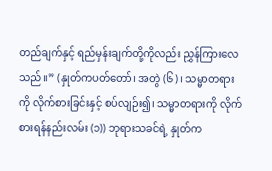တည်ချက်နှင့် ရည်မှန်းချက်တို့ကိုလည်း ညွှန်ကြားလေသည်။” (နှုတ်ကပတ်တော်၊ အတွဲ (၆)၊ သမ္မာတရားကို လိုက်စားခြင်းနှင့် စပ်လျဉ်း၍၊ သမ္မာတရားကို လိုက်စားရန်နည်းလမ်း (၁)) ဘုရားသခင်ရဲ့ နှုတ်က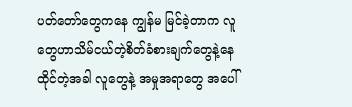ပတ်တော်တွေကနေ ကျွန်မ မြင်ခဲ့တာက လူတွေဟာသိမ်ငယ်တဲ့စိတ်ခံစားချက်တွေနဲ့နေထိုင်တဲ့အခါ လူတွေနဲ့ အမှုအရာတွေ အပေါ်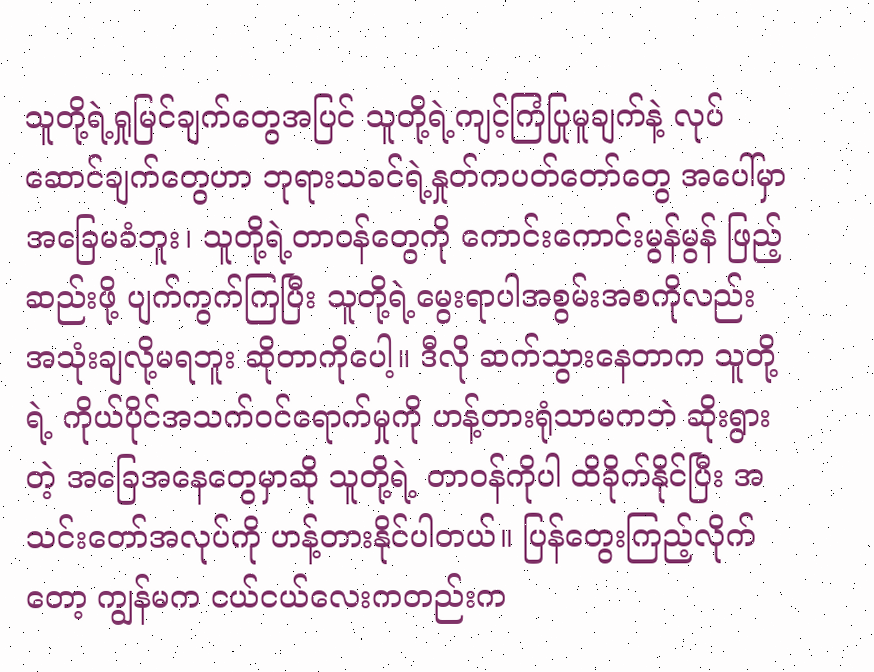သူတို့ရဲ့ရှုမြင်ချက်တွေအပြင် သူတို့ရဲ့ကျင့်ကြံပြုမူချက်နဲ့ လုပ်ဆောင်ချက်တွေဟာ ဘုရားသခင်ရဲ့နှုတ်ကပတ်တော်တွေ အပေါ်မှာ အခြေမခံဘူး၊ သူတို့ရဲ့တာဝန်တွေကို ကောင်းကောင်းမွန်မွန် ဖြည့်ဆည်းဖို့ ပျက်ကွက်ကြပြီး သူတို့ရဲ့မွေးရာပါအစွမ်းအစကိုလည်း အသုံးချလို့မရဘူး ဆိုတာကိုပေါ့။ ဒီလို ဆက်သွားနေတာက သူတို့ရဲ့ ကိုယ်ပိုင်အသက်ဝင်ရောက်မှုကို ဟန့်တားရုံသာမကဘဲ ဆိုးရွားတဲ့ အခြေအနေတွေမှာဆို သူတို့ရဲ့ တာဝန်ကိုပါ ထိခိုက်နိုင်ပြီး အသင်းတော်အလုပ်ကို ဟန့်တားနိုင်ပါတယ်။ ပြန်တွေးကြည့်လိုက်တော့ ကျွန်မက ငယ်ငယ်လေးကတည်းက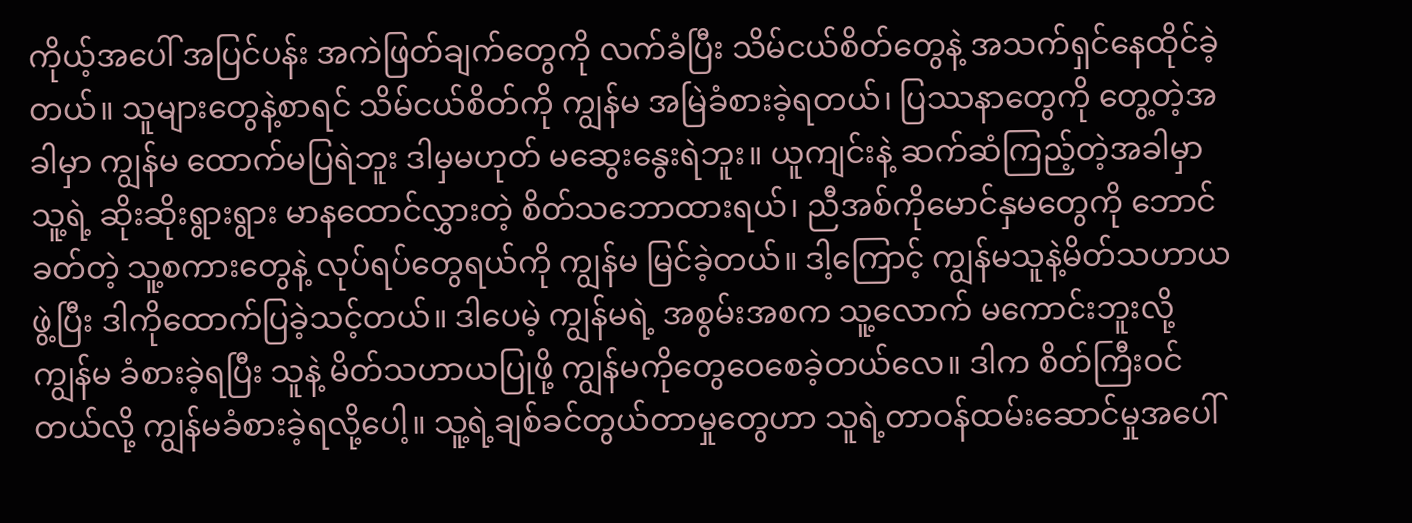ကိုယ့်အပေါ် အပြင်ပန်း အကဲဖြတ်ချက်တွေကို လက်ခံပြီး သိမ်ငယ်စိတ်တွေနဲ့ အသက်ရှင်နေထိုင်ခဲ့တယ်။ သူများတွေနဲ့စာရင် သိမ်ငယ်စိတ်ကို ကျွန်မ အမြဲခံစားခဲ့ရတယ်၊ ပြဿနာတွေကို တွေ့တဲ့အခါမှာ ကျွန်မ ထောက်မပြရဲဘူး ဒါမှမဟုတ် မဆွေးနွေးရဲဘူး။ ယူကျင်းနဲ့ ဆက်ဆံကြည့်တဲ့အခါမှာ သူ့ရဲ့ ဆိုးဆိုးရွားရွား မာနထောင်လွှားတဲ့ စိတ်သဘောထားရယ်၊ ညီအစ်ကိုမောင်နှမတွေကို ဘောင်ခတ်တဲ့ သူ့စကားတွေနဲ့ လုပ်ရပ်တွေရယ်ကို ကျွန်မ မြင်ခဲ့တယ်။ ဒါ့ကြောင့် ကျွန်မသူနဲ့မိတ်သဟာယဖွဲ့ပြီး ဒါကိုထောက်ပြခဲ့သင့်တယ်။ ဒါပေမဲ့ ကျွန်မရဲ့ အစွမ်းအစက သူ့လောက် မကောင်းဘူးလို့ ကျွန်မ ခံစားခဲ့ရပြီး သူနဲ့ မိတ်သဟာယပြုဖို့ ကျွန်မကိုတွေဝေစေခဲ့တယ်လေ။ ဒါက စိတ်ကြီးဝင်တယ်လို့ ကျွန်မခံစားခဲ့ရလို့ပေါ့။ သူ့ရဲ့ချစ်ခင်တွယ်တာမှုတွေဟာ သူရဲ့တာဝန်ထမ်းဆောင်မှုအပေါ်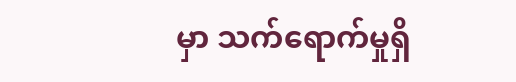မှာ သက်ရောက်မှုရှိ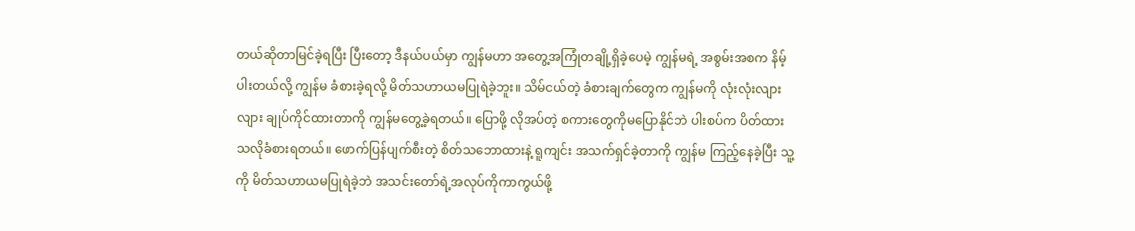တယ်ဆိုတာမြင်ခဲ့ရပြီး ပြီးတော့ ဒီနယ်ပယ်မှာ ကျွန်မဟာ အတွေ့အကြုံတချို့ရှိခဲ့ပေမဲ့ ကျွန်မရဲ့ အစွမ်းအစက နိမ့်ပါးတယ်လို့ ကျွန်မ ခံစားခဲ့ရလို့ မိတ်သဟာယမပြုရဲခဲ့ဘူး။ သိမ်ငယ်တဲ့ ခံစားချက်တွေက ကျွန်မကို လုံးလုံးလျားလျား ချုပ်ကိုင်ထားတာကို ကျွန်မတွေ့ခဲ့ရတယ်။ ပြောဖို့ လိုအပ်တဲ့ စကားတွေကိုမပြောနိုင်ဘဲ ပါးစပ်က ပိတ်ထားသလိုခံစားရတယ်။ ဖောက်ပြန်ပျက်စီးတဲ့ စိတ်သဘောထားနဲ့ ရူကျင်း အသက်ရှင်ခဲ့တာကို ကျွန်မ ကြည့်နေခဲ့ပြီး သူ့ကို မိတ်သဟာယမပြုရဲခဲ့ဘဲ အသင်းတော်ရဲ့အလုပ်ကိုကာကွယ်ဖို့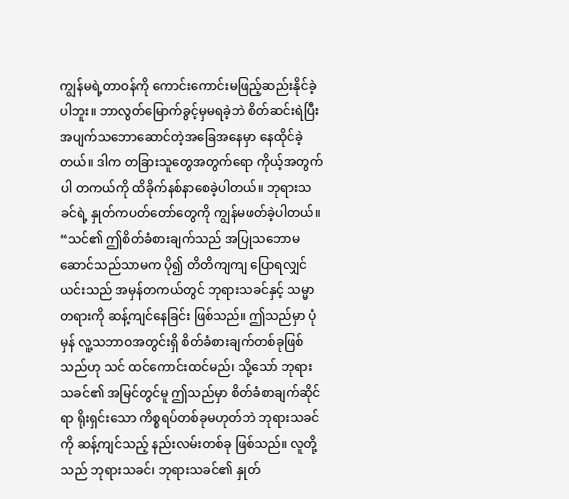ကျွန်မရဲ့တာဝန်ကို ကောင်းကောင်းမဖြည့်ဆည်းနိုင်ခဲ့ပါဘူး။ ဘာလွတ်မြောက်ခွင့်မှမရခဲ့ဘဲ စိတ်ဆင်းရဲပြီး အပျက်သဘောဆောင်တဲ့အခြေအနေမှာ နေထိုင်ခဲ့တယ်။ ဒါက တခြားသူတွေအတွက်ရော ကိုယ့်အတွက်ပါ တကယ်ကို ထိခိုက်နစ်နာစေခဲ့ပါတယ်။ ဘုရားသခင်ရဲ့ နှုတ်ကပတ်တော်တွေကို ကျွန်မဖတ်ခဲ့ပါတယ်။ “သင်၏ ဤစိတ်ခံစားချက်သည် အပြုသဘောမဆောင်သည်သာမက ပို၍ တိတိကျကျ ပြောရလျှင် ယင်းသည် အမှန်တကယ်တွင် ဘုရားသခင်နှင့် သမ္မာတရားကို ဆန့်ကျင်နေခြင်း ဖြစ်သည်။ ဤသည်မှာ ပုံမှန် လူ့သဘာဝအတွင်းရှိ စိတ်ခံစားချက်တစ်ခုဖြစ်သည်ဟု သင် ထင်ကောင်းထင်မည်၊ သို့သော် ဘုရားသခင်၏ အမြင်တွင်မူ ဤသည်မှာ စိတ်ခံစာချက်ဆိုင်ရာ ရိုးရှင်းသော ကိစ္စရပ်တစ်ခုမဟုတ်ဘဲ ဘုရားသခင်ကို ဆန့်ကျင်သည့် နည်းလမ်းတစ်ခု ဖြစ်သည်။ လူတို့သည် ဘုရားသခင်၊ ဘုရားသခင်၏ နှုတ်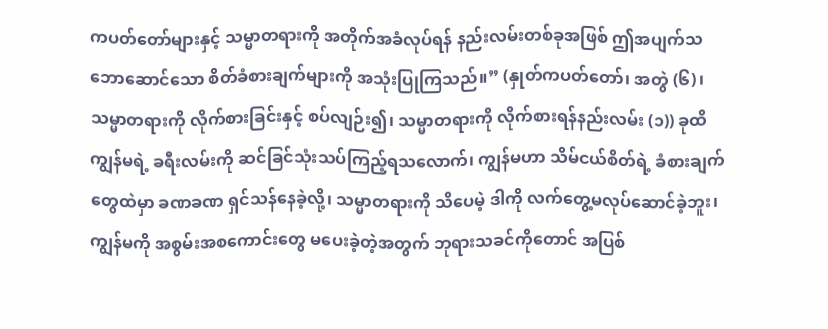ကပတ်တော်များနှင့် သမ္မာတရားကို အတိုက်အခံလုပ်ရန် နည်းလမ်းတစ်ခုအဖြစ် ဤအပျက်သဘောဆောင်သော စိတ်ခံစားချက်များကို အသုံးပြုကြသည်။” (နှုတ်ကပတ်တော်၊ အတွဲ (၆)၊ သမ္မာတရားကို လိုက်စားခြင်းနှင့် စပ်လျဉ်း၍၊ သမ္မာတရားကို လိုက်စားရန်နည်းလမ်း (၁)) ခုထိ ကျွန်မရဲ့ ခရီးလမ်းကို ဆင်ခြင်သုံးသပ်ကြည့်ရသလောက်၊ ကျွန်မဟာ သိမ်ငယ်စိတ်ရဲ့ ခံစားချက်တွေထဲမှာ ခဏခဏ ရှင်သန်နေခဲ့လို့၊ သမ္မာတရားကို သိပေမဲ့ ဒါကို လက်တွေ့မလုပ်ဆောင်ခဲ့ဘူး၊ ကျွန်မကို အစွမ်းအစကောင်းတွေ မပေးခဲ့တဲ့အတွက် ဘုရားသခင်ကိုတောင် အပြစ်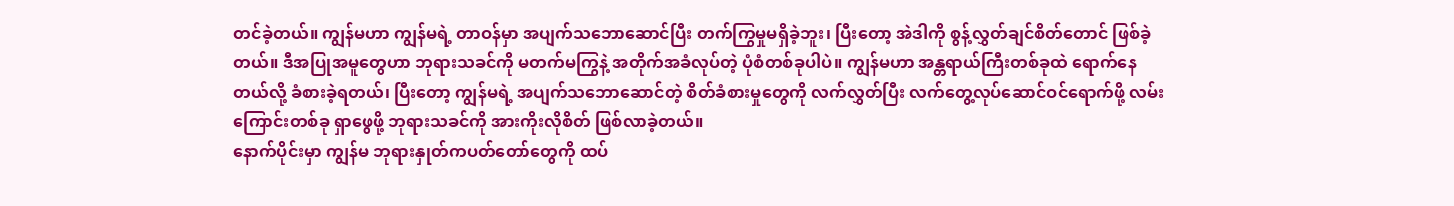တင်ခဲ့တယ်။ ကျွန်မဟာ ကျွန်မရဲ့ တာဝန်မှာ အပျက်သဘောဆောင်ပြီး တက်ကြွမှုမရှိခဲ့ဘူး၊ ပြီးတော့ အဲဒါကို စွန့်လွှတ်ချင်စိတ်တောင် ဖြစ်ခဲ့တယ်။ ဒီအပြုအမူတွေဟာ ဘုရားသခင်ကို မတက်မကြွနဲ့ အတိုက်အခံလုပ်တဲ့ ပုံစံတစ်ခုပါပဲ။ ကျွန်မဟာ အန္တရာယ်ကြီးတစ်ခုထဲ ရောက်နေတယ်လို့ ခံစားခဲ့ရတယ်၊ ပြီးတော့ ကျွန်မရဲ့ အပျက်သဘောဆောင်တဲ့ စိတ်ခံစားမှုတွေကို လက်လွှတ်ပြီး လက်တွေ့လုပ်ဆောင်ဝင်ရောက်ဖို့ လမ်းကြောင်းတစ်ခု ရှာဖွေဖို့ ဘုရားသခင်ကို အားကိုးလိုစိတ် ဖြစ်လာခဲ့တယ်။
နောက်ပိုင်းမှာ ကျွန်မ ဘုရားနှုတ်ကပတ်တော်တွေကို ထပ်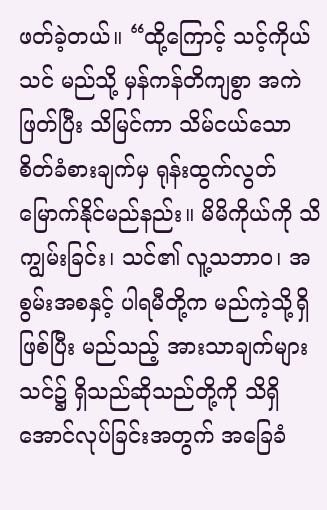ဖတ်ခဲ့တယ်။ “ထို့ကြောင့် သင့်ကိုယ်သင် မည်သို့ မှန်ကန်တိကျစွာ အကဲဖြတ်ပြီး သိမြင်ကာ သိမ်ငယ်သော စိတ်ခံစားချက်မှ ရုန်းထွက်လွတ်မြောက်နိုင်မည်နည်း။ မိမိကိုယ်ကို သိကျွမ်းခြင်း၊ သင်၏ လူ့သဘာဝ၊ အစွမ်းအစနှင့် ပါရမီတို့က မည်ကဲ့သို့ရှိဖြစ်ပြီး မည်သည့် အားသာချက်များ သင်၌ ရှိသည်ဆိုသည်တို့ကို သိရှိအောင်လုပ်ခြင်းအတွက် အခြေခံ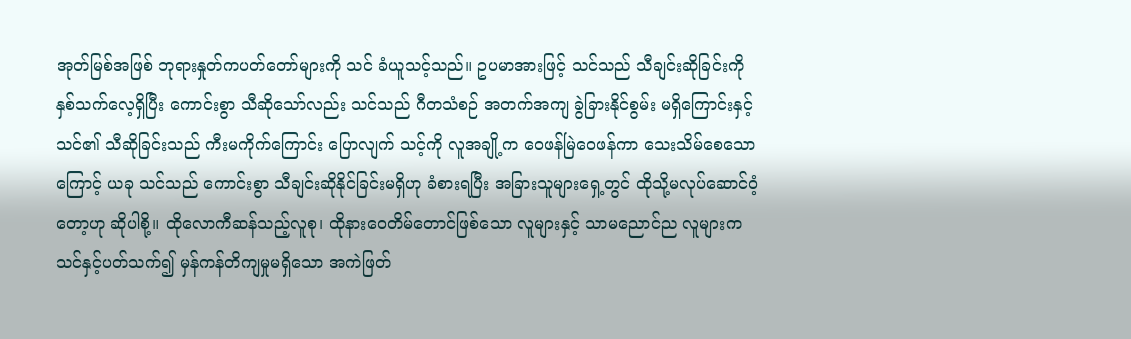အုတ်မြစ်အဖြစ် ဘုရားနှုတ်ကပတ်တော်များကို သင် ခံယူသင့်သည်။ ဥပမာအားဖြင့် သင်သည် သီချင်းဆိုခြင်းကို နှစ်သက်လေ့ရှိပြီး ကောင်းစွာ သီဆိုသော်လည်း သင်သည် ဂီတသံစဉ် အတက်အကျ ခွဲခြားနိုင်စွမ်း မရှိကြောင်းနှင့် သင်၏ သီဆိုခြင်းသည် ကီးမကိုက်ကြောင်း ပြောလျက် သင့်ကို လူအချို့က ဝေဖန်မြဲဝေဖန်ကာ သေးသိမ်စေသောကြောင့် ယခု သင်သည် ကောင်းစွာ သီချင်းဆိုနိုင်ခြင်းမရှိဟု ခံစားရပြီး အခြားသူများရှေ့တွင် ထိုသို့မလုပ်ဆောင်ဝံ့တော့ဟု ဆိုပါစို့။ ထိုလောကီဆန်သည့်လူစု၊ ထိုနားဝေတိမ်တောင်ဖြစ်သော လူများနှင့် သာမညောင်ည လူများက သင်နှင့်ပတ်သက်၍ မှန်ကန်တိကျမှုမရှိသော အကဲဖြတ်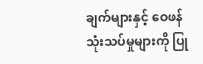ချက်များနှင့် ဝေဖန်သုံးသပ်မှုများကို ပြု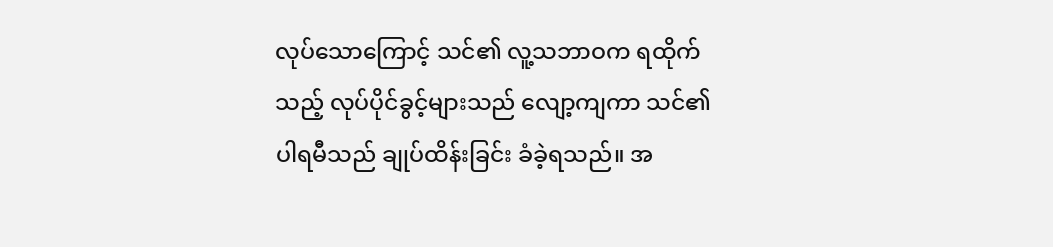လုပ်သောကြောင့် သင်၏ လူ့သဘာဝက ရထိုက်သည့် လုပ်ပိုင်ခွင့်များသည် လျော့ကျကာ သင်၏ ပါရမီသည် ချုပ်ထိန်းခြင်း ခံခဲ့ရသည်။ အ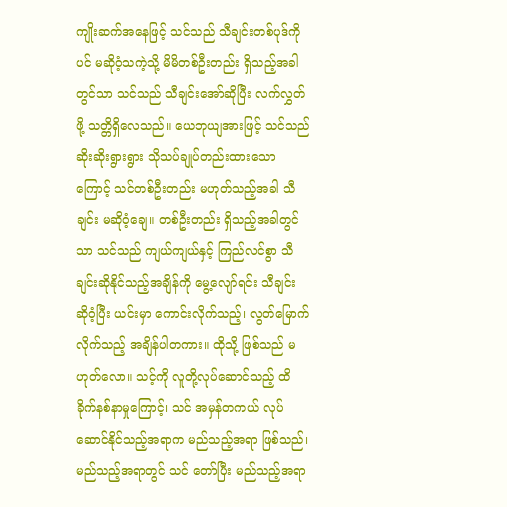ကျိုးဆက်အနေဖြင့် သင်သည် သီချင်းတစ်ပုဒ်ကိုပင် မဆိုဝံ့သကဲ့သို့ မိမိတစ်ဦးတည်း ရှိသည့်အခါတွင်သာ သင်သည် သီချင်းအော်ဆိုပြီး လက်လွှတ်ဖို့ သတ္တိရှိလေသည်။ ယေဘုယျအားဖြင့် သင်သည် ဆိုးဆိုးရွားရွား သိုသပ်ချုပ်တည်းထားသောကြောင့် သင်တစ်ဦးတည်း မဟုတ်သည့်အခါ သီချင်း မဆိုဝံ့ချေ။ တစ်ဦးတည်း ရှိသည့်အခါတွင်သာ သင်သည် ကျယ်ကျယ်နှင့် ကြည်လင်စွာ သီချင်းဆိုနိုင်သည့်အချိန်ကို မွေ့လျော်ရင်း သီချင်း ဆိုဝံ့ပြီး ယင်းမှာ ကောင်းလိုက်သည့်၊ လွတ်မြောက်လိုက်သည့် အချိန်ပါတကား။ ထိုသို့ ဖြစ်သည် မဟုတ်လော။ သင့်ကို လူတို့လုပ်ဆောင်သည့် ထိခိုက်နစ်နာမှုကြောင့်၊ သင် အမှန်တကယ် လုပ်ဆောင်နိုင်သည့်အရာက မည်သည့်အရာ ဖြစ်သည်၊ မည်သည့်အရာတွင် သင် တော်ပြီး မည်သည့်အရာ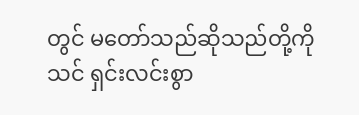တွင် မတော်သည်ဆိုသည်တို့ကို သင် ရှင်းလင်းစွာ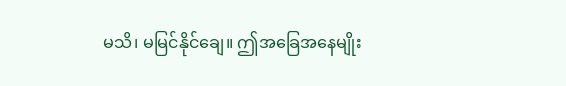မသိ၊ မမြင်နိုင်ချေ။ ဤအခြေအနေမျိုး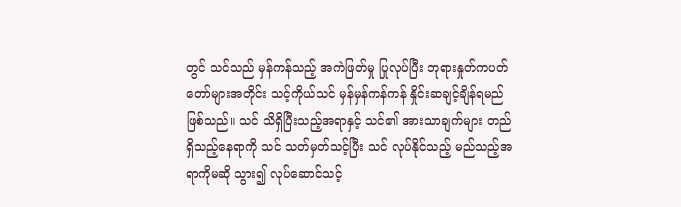တွင် သင်သည် မှန်ကန်သည့် အကဲဖြတ်မှု ပြုလုပ်ပြီး ဘုရားနှုတ်ကပတ်တော်များအတိုင်း သင့်ကိုယ်သင် မှန်မှန်ကန်ကန် နှိုင်းဆချင့်ချိန်ရမည်ဖြစ်သည်။ သင် သိရှိပြီးသည့်အရာနှင့် သင်၏ အားသာချက်များ တည်ရှိသည့်နေရာကို သင် သတ်မှတ်သင့်ပြီး သင် လုပ်နိုင်သည့် မည်သည့်အရာကိုမဆို သွား၍ လုပ်ဆောင်သင့်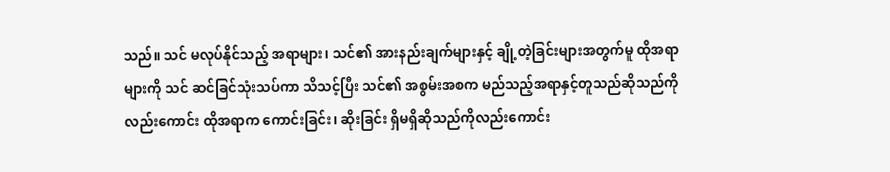သည်။ သင် မလုပ်နိုင်သည့် အရာများ၊ သင်၏ အားနည်းချက်များနှင့် ချို့တဲ့ခြင်းများအတွက်မူ ထိုအရာများကို သင် ဆင်ခြင်သုံးသပ်ကာ သိသင့်ပြီး သင်၏ အစွမ်းအစက မည်သည့်အရာနှင့်တူသည်ဆိုသည်ကိုလည်းကောင်း ထိုအရာက ကောင်းခြင်း၊ ဆိုးခြင်း ရှိမရှိဆိုသည်ကိုလည်းကောင်း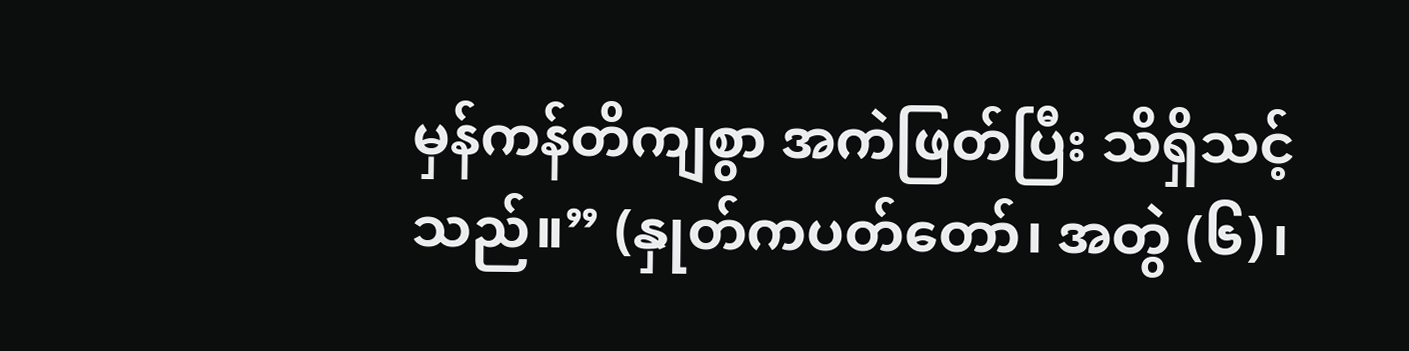မှန်ကန်တိကျစွာ အကဲဖြတ်ပြီး သိရှိသင့်သည်။” (နှုတ်ကပတ်တော်၊ အတွဲ (၆)၊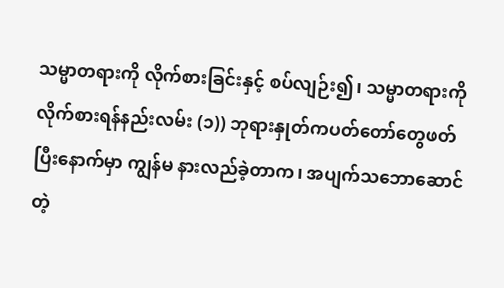သမ္မာတရားကို လိုက်စားခြင်းနှင့် စပ်လျဉ်း၍၊ သမ္မာတရားကို လိုက်စားရန်နည်းလမ်း (၁)) ဘုရားနှုတ်ကပတ်တော်တွေဖတ်ပြီးနောက်မှာ ကျွန်မ နားလည်ခဲ့တာက၊ အပျက်သဘောဆောင်တဲ့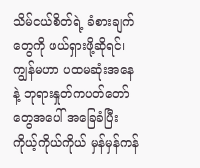သိမ်ငယ်စိတ်ရဲ့ ခံစားချက်တွေကို ဖယ်ရှားဖို့ဆိုရင်၊ ကျွန်မဟာ ပထမဆုံးအနေနဲ့ ဘုရားနှုတ်ကပတ်တော်တွေအပေါ် အခြေခံပြီး ကိုယ့်ကိုယ်ကိုယ် မှန်မှန်ကန်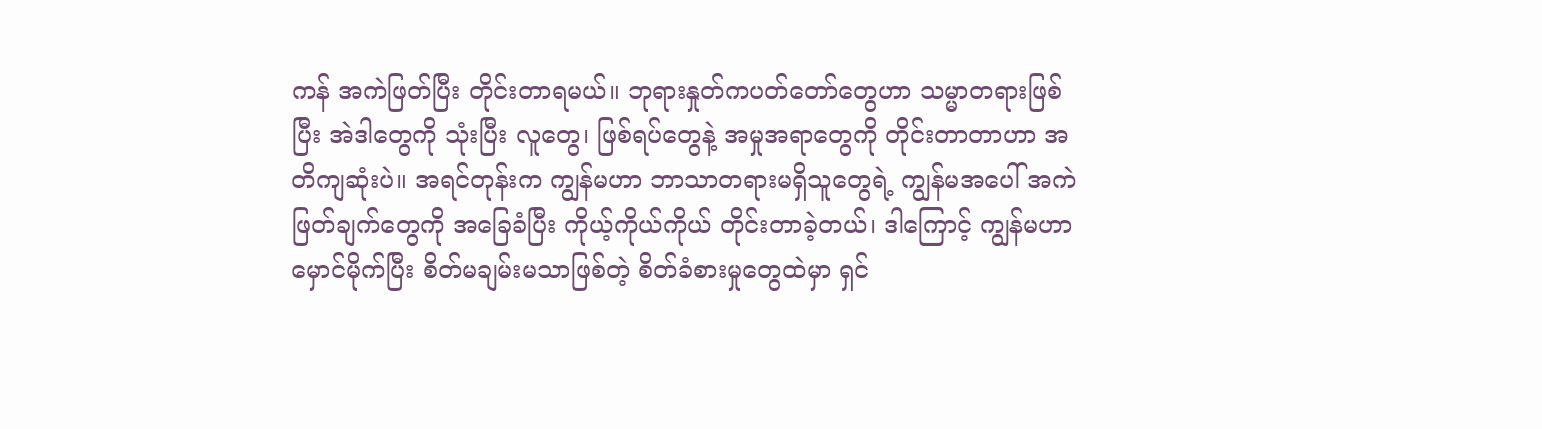ကန် အကဲဖြတ်ပြီး တိုင်းတာရမယ်။ ဘုရားနှုတ်ကပတ်တော်တွေဟာ သမ္မာတရားဖြစ်ပြီး အဲဒါတွေကို သုံးပြီး လူတွေ၊ ဖြစ်ရပ်တွေနဲ့ အမှုအရာတွေကို တိုင်းတာတာဟာ အတိကျဆုံးပဲ။ အရင်တုန်းက ကျွန်မဟာ ဘာသာတရားမရှိသူတွေရဲ့ ကျွန်မအပေါ် အကဲဖြတ်ချက်တွေကို အခြေခံပြီး ကိုယ့်ကိုယ်ကိုယ် တိုင်းတာခဲ့တယ်၊ ဒါကြောင့် ကျွန်မဟာ မှောင်မိုက်ပြီး စိတ်မချမ်းမသာဖြစ်တဲ့ စိတ်ခံစားမှုတွေထဲမှာ ရှင်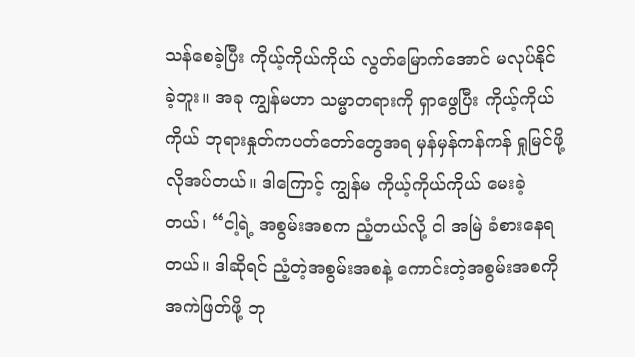သန်စေခဲ့ပြီး ကိုယ့်ကိုယ်ကိုယ် လွတ်မြောက်အောင် မလုပ်နိုင်ခဲ့ဘူး။ အခု ကျွန်မဟာ သမ္မာတရားကို ရှာဖွေပြီး ကိုယ့်ကိုယ်ကိုယ် ဘုရားနှုတ်ကပတ်တော်တွေအရ မှန်မှန်ကန်ကန် ရှုမြင်ဖို့ လိုအပ်တယ်။ ဒါကြောင့် ကျွန်မ ကိုယ့်ကိုယ်ကိုယ် မေးခဲ့တယ်၊ “ငါ့ရဲ့ အစွမ်းအစက ညံ့တယ်လို့ ငါ အမြဲ ခံစားနေရတယ်။ ဒါဆိုရင် ညံ့တဲ့အစွမ်းအစနဲ့ ကောင်းတဲ့အစွမ်းအစကို အကဲဖြတ်ဖို့ ဘု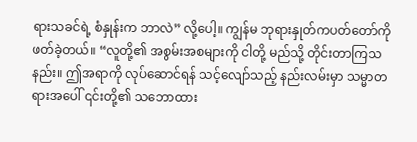ရားသခင်ရဲ့ စံနှုန်းက ဘာလဲ” လို့ပေါ့။ ကျွန်မ ဘုရားနှုတ်ကပတ်တော်ကို ဖတ်ခဲ့တယ်။ “လူတို့၏ အစွမ်းအစများကို ငါတို့ မည်သို့ တိုင်းတာကြသနည်း။ ဤအရာကို လုပ်ဆောင်ရန် သင့်လျော်သည့် နည်းလမ်းမှာ သမ္မာတရားအပေါ် ၎င်းတို့၏ သဘောထား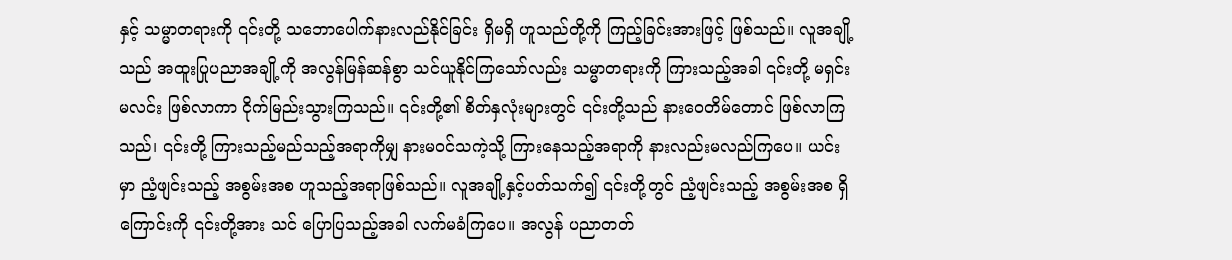နှင့် သမ္မာတရားကို ၎င်းတို့ သဘောပေါက်နားလည်နိုင်ခြင်း ရှိမရှိ ဟူသည်တို့ကို ကြည့်ခြင်းအားဖြင့် ဖြစ်သည်။ လူအချို့သည် အထူးပြုပညာအချို့ကို အလွန်မြန်ဆန်စွာ သင်ယူနိုင်ကြသော်လည်း သမ္မာတရားကို ကြားသည့်အခါ ၎င်းတို့ မရှင်းမလင်း ဖြစ်လာကာ ငိုက်မြည်းသွားကြသည်။ ၎င်းတို့၏ စိတ်နှလုံးများတွင် ၎င်းတို့သည် နားဝေတိမ်တောင် ဖြစ်လာကြသည်၊ ၎င်းတို့ ကြားသည့်မည်သည့်အရာကိုမျှ နားမဝင်သကဲ့သို့ ကြားနေသည့်အရာကို နားလည်းမလည်ကြပေ။ ယင်းမှာ ညံ့ဖျင်းသည့် အစွမ်းအစ ဟူသည့်အရာဖြစ်သည်။ လူအချို့နှင့်ပတ်သက်၍ ၎င်းတို့တွင် ညံ့ဖျင်းသည့် အစွမ်းအစ ရှိကြောင်းကို ၎င်းတို့အား သင် ပြောပြသည့်အခါ လက်မခံကြပေ။ အလွန် ပညာတတ်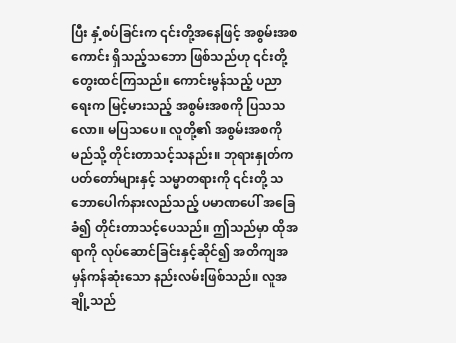ပြီး နှံ့စပ်ခြင်းက ၎င်းတို့အနေဖြင့် အစွမ်းအစကောင်း ရှိသည့်သဘော ဖြစ်သည်ဟု ၎င်းတို့ တွေးထင်ကြသည်။ ကောင်းမွန်သည့် ပညာရေးက မြင့်မားသည့် အစွမ်းအစကို ပြသသလော။ မပြသပေ။ လူတို့၏ အစွမ်းအစကို မည်သို့ တိုင်းတာသင့်သနည်း။ ဘုရားနှုတ်ကပတ်တော်များနှင့် သမ္မာတရားကို ၎င်းတို့ သဘောပေါက်နားလည်သည့် ပမာဏပေါ် အခြေခံ၍ တိုင်းတာသင့်ပေသည်။ ဤသည်မှာ ထိုအရာကို လုပ်ဆောင်ခြင်းနှင့်ဆိုင်၍ အတိကျအမှန်ကန်ဆုံးသော နည်းလမ်းဖြစ်သည်။ လူအချို့သည်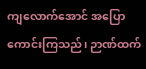ကျလောက်အောင် အပြောကောင်းကြသည်၊ ဉာဏ်ထက်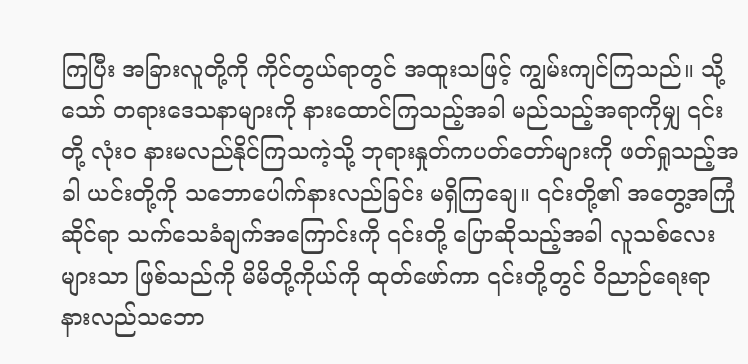ကြပြီး အခြားလူတို့ကို ကိုင်တွယ်ရာတွင် အထူးသဖြင့် ကျွမ်းကျင်ကြသည်။ သို့သော် တရားဒေသနာများကို နားထောင်ကြသည့်အခါ မည်သည့်အရာကိုမျှ ၎င်းတို့ လုံးဝ နားမလည်နိုင်ကြသကဲ့သို့ ဘုရားနှုတ်ကပတ်တော်များကို ဖတ်ရှုသည့်အခါ ယင်းတို့ကို သဘောပေါက်နားလည်ခြင်း မရှိကြချေ။ ၎င်းတို့၏ အတွေ့အကြုံဆိုင်ရာ သက်သေခံချက်အကြောင်းကို ၎င်းတို့ ပြောဆိုသည့်အခါ လူသစ်လေးများသာ ဖြစ်သည်ကို မိမိတို့ကိုယ်ကို ထုတ်ဖော်ကာ ၎င်းတို့တွင် ဝိညာဉ်ရေးရာ နားလည်သဘော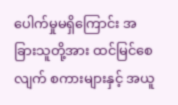ပေါက်မှုမရှိကြောင်း အခြားသူတို့အား ထင်မြင်စေလျက် စကားများနှင့် အယူ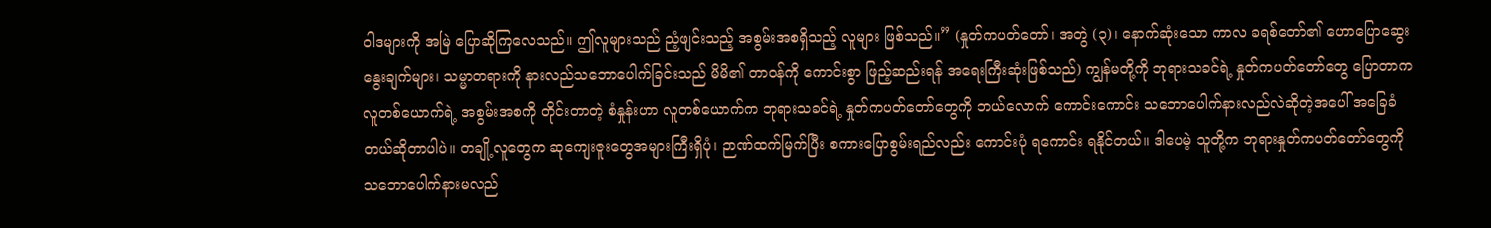ဝါဒများကို အမြဲ ပြောဆိုကြလေသည်။ ဤလူများသည် ညံ့ဖျင်းသည့် အစွမ်းအစရှိသည့် လူများ ဖြစ်သည်။” (နှုတ်ကပတ်တော်၊ အတွဲ (၃)၊ နောက်ဆုံးသော ကာလ ခရစ်တော်၏ ဟောပြောဆွေးနွေးချက်များ၊ သမ္မာတရားကို နားလည်သဘောပေါက်ခြင်းသည် မိမိ၏ တာဝန်ကို ကောင်းစွာ ဖြည့်ဆည်းရန် အရေးကြီးဆုံးဖြစ်သည်) ကျွန်မတို့ကို ဘုရားသခင်ရဲ့ နှုတ်ကပတ်တော်တွေ ပြောတာက လူတစ်ယောက်ရဲ့ အစွမ်းအစကို တိုင်းတာတဲ့ စံနှုန်းဟာ လူတစ်ယောက်က ဘုရားသခင်ရဲ့ နှုတ်ကပတ်တော်တွေကို ဘယ်လောက် ကောင်းကောင်း သဘောပေါက်နားလည်လဲဆိုတဲ့အပေါ် အခြေခံတယ်ဆိုတာပါပဲ။ တချို့လူတွေက ဆုကျေးဇူးတွေအများကြီးရှိပုံ၊ ဉာဏ်ထက်မြက်ပြီး စကားပြောစွမ်းရည်လည်း ကောင်းပုံ ရကောင်း ရနိုင်တယ်။ ဒါပေမဲ့ သူတို့က ဘုရားနှုတ်ကပတ်တော်တွေကို သဘောပေါက်နားမလည်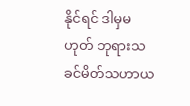နိုင်ရင် ဒါမှမဟုတ် ဘုရားသခင်မိတ်သဟာယ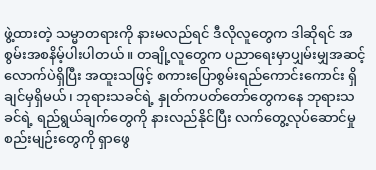ဖွဲ့ထားတဲ့ သမ္မာတရားကို နားမလည်ရင် ဒီလိုလူတွေက ဒါဆိုရင် အစွမ်းအစနိမ့်ပါးပါတယ်။ တချို့လူတွေက ပညာရေးမှာပျှမ်းမျှအဆင့်လောက်ပဲရှိပြီး အထူးသဖြင့် စကားပြောစွမ်းရည်ကောင်းကောင်း ရှိချင်မှရှိမယ်၊ ဘုရားသခင်ရဲ့ နှုတ်ကပတ်တော်တွေကနေ ဘုရားသခင်ရဲ့ ရည်ရွယ်ချက်တွေကို နားလည်နိုင်ပြီး လက်တွေ့လုပ်ဆောင်မှုစည်းမျဉ်းတွေကို ရှာဖွေ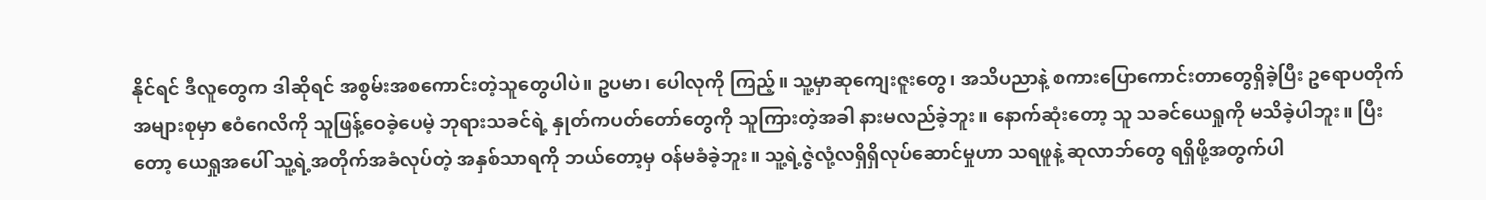နိုင်ရင် ဒီလူတွေက ဒါဆိုရင် အစွမ်းအစကောင်းတဲ့သူတွေပါပဲ။ ဥပမာ၊ ပေါလုကို ကြည့်။ သူ့မှာဆုကျေးဇူးတွေ၊ အသိပညာနဲ့ စကားပြောကောင်းတာတွေရှိခဲ့ပြီး ဥရောပတိုက်အများစုမှာ ဧဝံဂေလိကို သူဖြန့်ဝေခဲ့ပေမဲ့ ဘုရားသခင်ရဲ့ နှုတ်ကပတ်တော်တွေကို သူကြားတဲ့အခါ နားမလည်ခဲ့ဘူး။ နောက်ဆုံးတော့ သူ သခင်ယေရှုကို မသိခဲ့ပါဘူး။ ပြီးတော့ ယေရှုအပေါ် သူ့ရဲ့အတိုက်အခံလုပ်တဲ့ အနှစ်သာရကို ဘယ်တော့မှ ဝန်မခံခဲ့ဘူး။ သူ့ရဲ့ဇွဲလုံ့လရှိရှိလုပ်ဆောင်မှုဟာ သရဖူနဲ့ ဆုလာဘ်တွေ ရရှိဖို့အတွက်ပါ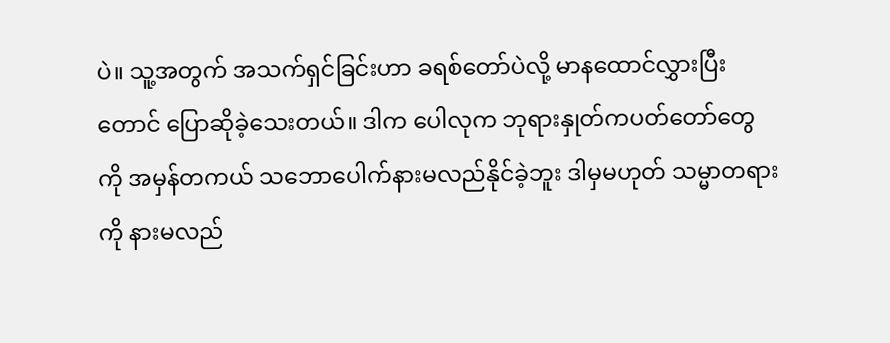ပဲ။ သူ့အတွက် အသက်ရှင်ခြင်းဟာ ခရစ်တော်ပဲလို့ မာနထောင်လွှားပြီးတောင် ပြောဆိုခဲ့သေးတယ်။ ဒါက ပေါလုက ဘုရားနှုတ်ကပတ်တော်တွေကို အမှန်တကယ် သဘောပေါက်နားမလည်နိုင်ခဲ့ဘူး ဒါမှမဟုတ် သမ္မာတရားကို နားမလည်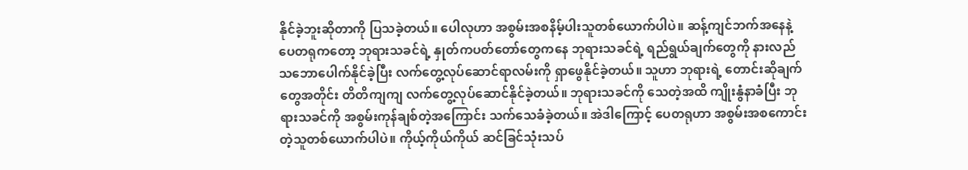နိုင်ခဲ့ဘူးဆိုတာကို ပြသခဲ့တယ်။ ပေါလုဟာ အစွမ်းအစနိမ့်ပါးသူတစ်ယောက်ပါပဲ။ ဆန့်ကျင်ဘက်အနေနဲ့ ပေတရုကတော့ ဘုရားသခင်ရဲ့ နှုတ်ကပတ်တော်တွေကနေ ဘုရားသခင်ရဲ့ ရည်ရွယ်ချက်တွေကို နားလည်သဘောပေါက်နိုင်ခဲ့ပြီး လက်တွေ့လုပ်ဆောင်ရာလမ်းကို ရှာဖွေနိုင်ခဲ့တယ်။ သူဟာ ဘုရားရဲ့ တောင်းဆိုချက်တွေအတိုင်း တိတိကျကျ လက်တွေ့လုပ်ဆောင်နိုင်ခဲ့တယ်။ ဘုရားသခင်ကို သေတဲ့အထိ ကျိုးနွံနာခံပြီး ဘုရားသခင်ကို အစွမ်းကုန်ချစ်တဲ့အကြောင်း သက်သေခံခဲ့တယ်။ အဲဒါကြောင့် ပေတရုဟာ အစွမ်းအစကောင်းတဲ့သူတစ်ယောက်ပါပဲ။ ကိုယ့်ကိုယ်ကိုယ် ဆင်ခြင်သုံးသပ်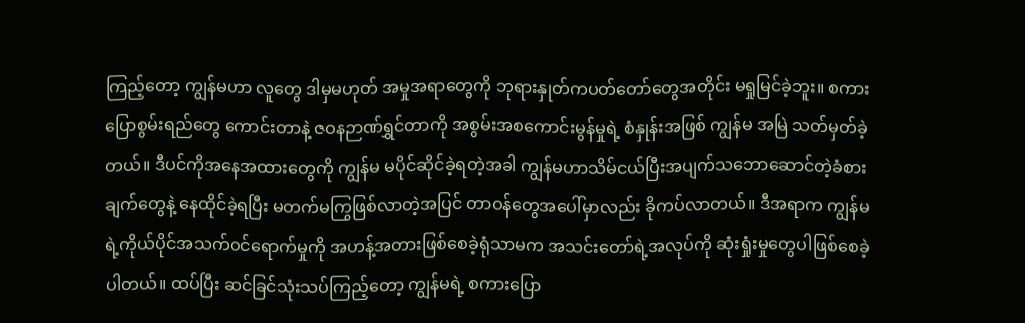ကြည့်တော့ ကျွန်မဟာ လူတွေ ဒါမှမဟုတ် အမှုအရာတွေကို ဘုရားနှုတ်ကပတ်တော်တွေအတိုင်း မရှုမြင်ခဲ့ဘူး။ စကားပြောစွမ်းရည်တွေ ကောင်းတာနဲ့ ဇဝနဉာဏ်ရွှင်တာကို အစွမ်းအစကောင်းမွန်မှုရဲ့ စံနှုန်းအဖြစ် ကျွန်မ အမြဲ သတ်မှတ်ခဲ့တယ်။ ဒီပင်ကိုအနေအထားတွေကို ကျွန်မ မပိုင်ဆိုင်ခဲ့ရတဲ့အခါ ကျွန်မဟာသိမ်ငယ်ပြီးအပျက်သဘောဆောင်တဲ့ခံစားချက်တွေနဲ့ နေထိုင်ခဲ့ရပြီး မတက်မကြွဖြစ်လာတဲ့အပြင် တာဝန်တွေအပေါ်မှာလည်း ခိုကပ်လာတယ်။ ဒီအရာက ကျွန်မရဲ့ကိုယ်ပိုင်အသက်ဝင်ရောက်မှုကို အဟန့်အတားဖြစ်စေခဲ့ရုံသာမက အသင်းတော်ရဲ့အလုပ်ကို ဆုံးရှုံးမှုတွေပါဖြစ်စေခဲ့ပါတယ်။ ထပ်ပြီး ဆင်ခြင်သုံးသပ်ကြည့်တော့ ကျွန်မရဲ့ စကားပြော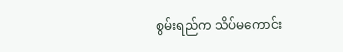စွမ်းရည်က သိပ်မကောင်း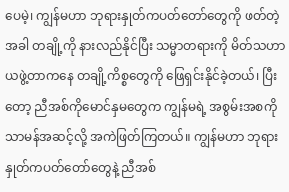ပေမဲ့၊ ကျွန်မဟာ ဘုရားနှုတ်ကပတ်တော်တွေကို ဖတ်တဲ့အခါ တချို့ကို နားလည်နိုင်ပြီး သမ္မာတရားကို မိတ်သဟာယဖွဲ့တာကနေ တချို့ကိစ္စတွေကို ဖြေရှင်းနိုင်ခဲ့တယ်၊ ပြီးတော့ ညီအစ်ကိုမောင်နှမတွေက ကျွန်မရဲ့ အစွမ်းအစကို သာမန်အဆင့်လို့ အကဲဖြတ်ကြတယ်။ ကျွန်မဟာ ဘုရားနှုတ်ကပတ်တော်တွေနဲ့ ညီအစ်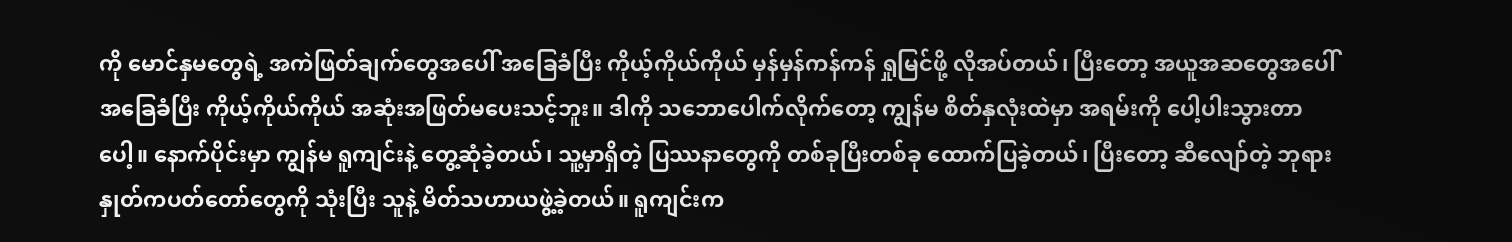ကို မောင်နှမတွေရဲ့ အကဲဖြတ်ချက်တွေအပေါ် အခြေခံပြီး ကိုယ့်ကိုယ်ကိုယ် မှန်မှန်ကန်ကန် ရှုမြင်ဖို့ လိုအပ်တယ်၊ ပြီးတော့ အယူအဆတွေအပေါ် အခြေခံပြီး ကိုယ့်ကိုယ်ကိုယ် အဆုံးအဖြတ်မပေးသင့်ဘူး။ ဒါကို သဘောပေါက်လိုက်တော့ ကျွန်မ စိတ်နှလုံးထဲမှာ အရမ်းကို ပေါ့ပါးသွားတာပေါ့။ နောက်ပိုင်းမှာ ကျွန်မ ရူကျင်းနဲ့ တွေ့ဆုံခဲ့တယ်၊ သူ့မှာရှိတဲ့ ပြဿနာတွေကို တစ်ခုပြီးတစ်ခု ထောက်ပြခဲ့တယ်၊ ပြီးတော့ ဆီလျော်တဲ့ ဘုရားနှုတ်ကပတ်တော်တွေကို သုံးပြီး သူနဲ့ မိတ်သဟာယဖွဲ့ခဲ့တယ်။ ရူကျင်းက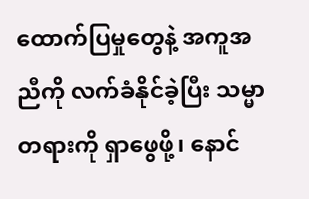ထောက်ပြမှုတွေနဲ့ အကူအညီကို လက်ခံနိုင်ခဲ့ပြီး သမ္မာတရားကို ရှာဖွေဖို့၊ နောင်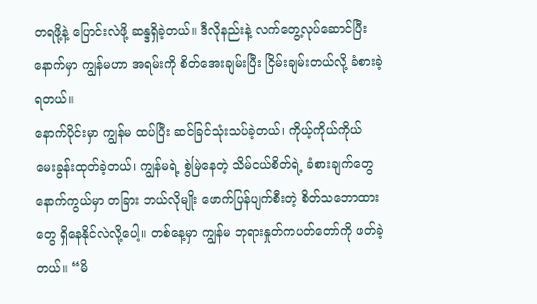တရဖို့နဲ့ ပြောင်းလဲဖို့ ဆန္ဒရှိခဲ့တယ်။ ဒီလိုနည်းနဲ့ လက်တွေ့လုပ်ဆောင်ပြီးနောက်မှာ ကျွန်မဟာ အရမ်းကို စိတ်အေးချမ်းပြီး ငြိမ်းချမ်းတယ်လို့ ခံစားခဲ့ရတယ်။
နောက်ပိုင်းမှာ ကျွန်မ ထပ်ပြီး ဆင်ခြင်သုံးသပ်ခဲ့တယ်၊ ကိုယ့်ကိုယ်ကိုယ် မေးခွန်းထုတ်ခဲ့တယ်၊ ကျွန်မရဲ့ စွဲမြဲနေတဲ့ သိမ်ငယ်စိတ်ရဲ့ ခံစားချက်တွေနောက်ကွယ်မှာ တခြား ဘယ်လိုမျိုး ဖောက်ပြန်ပျက်စီးတဲ့ စိတ်သဘောထားတွေ ရှိနေနိုင်လဲလို့ပေါ့။ တစ်နေ့မှာ ကျွန်မ ဘုရားနှုတ်ကပတ်တော်ကို ဖတ်ခဲ့တယ်။ “မိ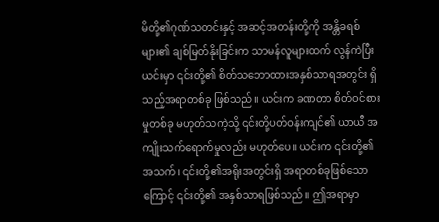မိတို့၏ဂုဏ်သတင်းနှင့် အဆင့်အတန်းတို့ကို အန္တိခရစ်များ၏ ချစ်မြတ်နိုးခြင်းက သာမန်လူများထက် လွန်ကဲပြီး ယင်းမှာ ၎င်းတို့၏ စိတ်သဘောထားအနှစ်သာရအတွင်း ရှိသည့်အရာတစ်ခု ဖြစ်သည်။ ယင်းက ခဏတာ စိတ်ဝင်စားမှုတစ်ခု မဟုတ်သကဲ့သို့ ၎င်းတို့ပတ်ဝန်းကျင်၏ ယာယီ အကျိုးသက်ရောက်မှုလည်း မဟုတ်ပေ။ ယင်းက ၎င်းတို့၏အသက်၊ ၎င်းတို့၏အရိုးအတွင်းရှိ အရာတစ်ခုဖြစ်သောကြောင့် ၎င်းတို့၏ အနှစ်သာရဖြစ်သည်။ ဤအရာမှာ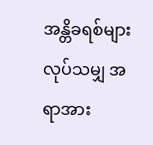အန္တိခရစ်များလုပ်သမျှ အရာအား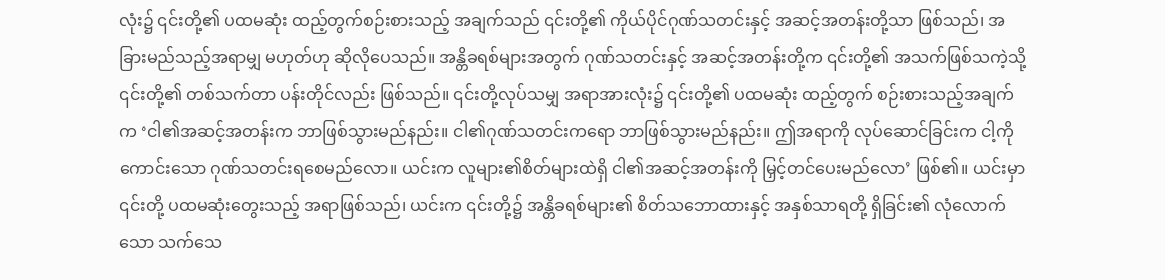လုံး၌ ၎င်းတို့၏ ပထမဆုံး ထည့်တွက်စဉ်းစားသည့် အချက်သည် ၎င်းတို့၏ ကိုယ်ပိုင်ဂုဏ်သတင်းနှင့် အဆင့်အတန်းတို့သာ ဖြစ်သည်၊ အခြားမည်သည့်အရာမျှ မဟုတ်ဟု ဆိုလိုပေသည်။ အန္တိခရစ်များအတွက် ဂုဏ်သတင်းနှင့် အဆင့်အတန်းတို့က ၎င်းတို့၏ အသက်ဖြစ်သကဲ့သို့ ၎င်းတို့၏ တစ်သက်တာ ပန်းတိုင်လည်း ဖြစ်သည်။ ၎င်းတို့လုပ်သမျှ အရာအားလုံး၌ ၎င်းတို့၏ ပထမဆုံး ထည့်တွက် စဉ်းစားသည့်အချက်က ‘ငါ၏အဆင့်အတန်းက ဘာဖြစ်သွားမည်နည်း။ ငါ၏ဂုဏ်သတင်းကရော ဘာဖြစ်သွားမည်နည်း။ ဤအရာကို လုပ်ဆောင်ခြင်းက ငါ့ကို ကောင်းသော ဂုဏ်သတင်းရစေမည်လော။ ယင်းက လူများ၏စိတ်များထဲရှိ ငါ၏အဆင့်အတန်းကို မြှင့်တင်ပေးမည်လော’ ဖြစ်၏။ ယင်းမှာ ၎င်းတို့ ပထမဆုံးတွေးသည့် အရာဖြစ်သည်၊ ယင်းက ၎င်းတို့၌ အန္တိခရစ်များ၏ စိတ်သဘောထားနှင့် အနှစ်သာရတို့ ရှိခြင်း၏ လုံလောက်သော သက်သေ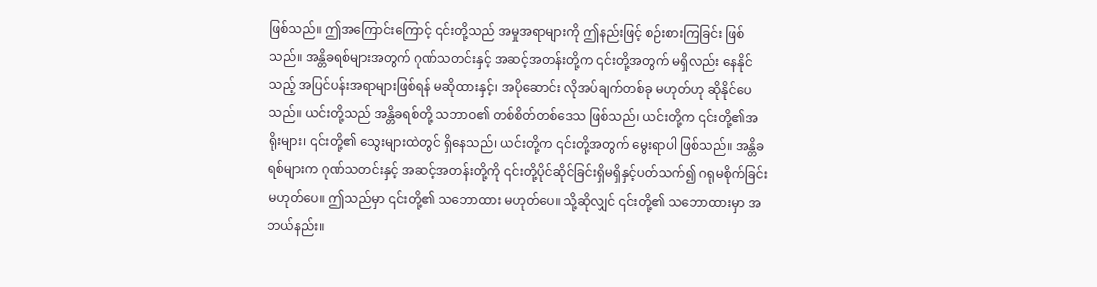ဖြစ်သည်။ ဤအကြောင်းကြောင့် ၎င်းတို့သည် အမှုအရာများကို ဤနည်းဖြင့် စဉ်းစားကြခြင်း ဖြစ်သည်။ အန္တိခရစ်များအတွက် ဂုဏ်သတင်းနှင့် အဆင့်အတန်းတို့က ၎င်းတို့အတွက် မရှိလည်း နေနိုင်သည့် အပြင်ပန်းအရာများဖြစ်ရန် မဆိုထားနှင့်၊ အပိုဆောင်း လိုအပ်ချက်တစ်ခု မဟုတ်ဟု ဆိုနိုင်ပေသည်။ ယင်းတို့သည် အန္တိခရစ်တို့ သဘာဝ၏ တစ်စိတ်တစ်ဒေသ ဖြစ်သည်၊ ယင်းတို့က ၎င်းတို့၏အရိုးများ၊ ၎င်းတို့၏ သွေးများထဲတွင် ရှိနေသည်၊ ယင်းတို့က ၎င်းတို့အတွက် မွေးရာပါ ဖြစ်သည်။ အန္တိခရစ်များက ဂုဏ်သတင်းနှင့် အဆင့်အတန်းတို့ကို ၎င်းတို့ပိုင်ဆိုင်ခြင်းရှိမရှိနှင့်ပတ်သက်၍ ဂရုမစိုက်ခြင်း မဟုတ်ပေ။ ဤသည်မှာ ၎င်းတို့၏ သဘောထား မဟုတ်ပေ။ သို့ဆိုလျှင် ၎င်းတို့၏ သဘောထားမှာ အဘယ်နည်း။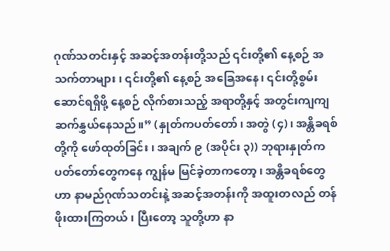ဂုဏ်သတင်းနှင့် အဆင့်အတန်းတို့သည် ၎င်းတို့၏ နေ့စဉ် အသက်တာများ၊ ၎င်းတို့၏ နေ့စဉ် အခြေအနေ၊ ၎င်းတို့စွမ်းဆောင်ရရှိဖို့ နေ့စဉ် လိုက်စားသည့် အရာတို့နှင့် အတွင်းကျကျ ဆက်နွှယ်နေသည်။” (နှုတ်ကပတ်တော်၊ အတွဲ (၄)၊ အန္တိခရစ်တို့ကို ဖော်ထုတ်ခြင်း၊ အချက် ၉ (အပိုင်း ၃)) ဘုရားနှုတ်ကပတ်တော်တွေကနေ ကျွန်မ မြင်ခဲ့တာကတော့၊ အန္တိခရစ်တွေဟာ နာမည်ဂုဏ်သတင်းနဲ့ အဆင့်အတန်းကို အထူးတလည် တန်ဖိုးထားကြတယ်၊ ပြီးတော့ သူတို့ဟာ နာ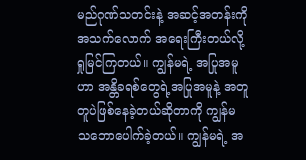မည်ဂုဏ်သတင်းနဲ့ အဆင့်အတန်းကို အသက်လောက် အရေးကြီးတယ်လို့ ရှုမြင်ကြတယ်။ ကျွန်မရဲ့ အပြုအမူဟာ အန္တိခရစ်တွေရဲ့အပြုအမူနဲ့ အတူတူပဲဖြစ်နေခဲ့တယ်ဆိုတာကို ကျွန်မ သဘောပေါက်ခဲ့တယ်။ ကျွန်မရဲ့ အ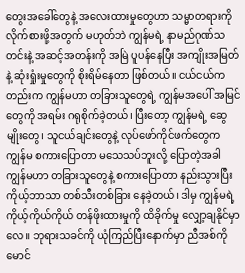တွေးအခေါ်တွေနဲ့ အလေးထားမှုတွေဟာ သမ္မာတရားကို လိုက်စားဖို့အတွက် မဟုတ်ဘဲ ကျွန်မရဲ့ နာမည်ဂုဏ်သတင်းနဲ့ အဆင့်အတန်းကို အမြဲ ပူပန်နေပြီး အကျိုးအမြတ်နဲ့ ဆုံးရှုံးမှုတွေကို စိုးရိမ်နေတာ ဖြစ်တယ်။ ငယ်ငယ်ကတည်းက ကျွန်မဟာ တခြားသူတွေရဲ့ ကျွန်မအပေါ် အမြင်တွေကို အရမ်း ဂရုစိုက်ခဲ့တယ်၊ ပြီးတော့ ကျွန်မရဲ့ ဆွေမျိုးတွေ၊ သူငယ်ချင်းတွေနဲ့ လုပ်ဖော်ကိုင်ဖက်တွေက ကျွန်မ စကားပြောတာ မသေသပ်ဘူးလို့ ပြောတဲ့အခါ ကျွန်မဟာ တခြားသူတွေနဲ့ စကားပြောတာ နည်းသွားပြီး ကိုယ့်ဘာသာ တစ်သီးတစ်ခြား နေခဲ့တယ်၊ ဒါမှ ကျွန်မရဲ့ ကိုယ့်ကိုယ်ကိုယ် တန်ဖိုးထားမှုကို ထိခိုက်မှု လျှော့ချနိုင်မှာလေ။ ဘုရားသခင်ကို ယုံကြည်ပြီးနောက်မှာ ညီအစ်ကိုမောင်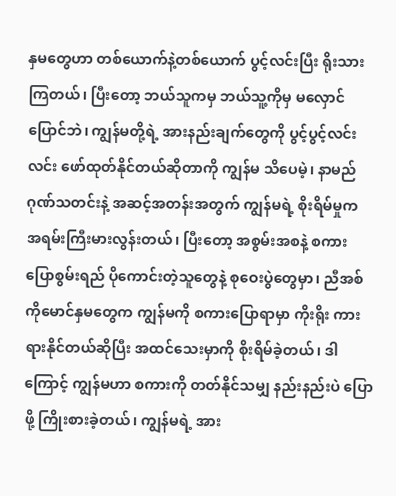နှမတွေဟာ တစ်ယောက်နဲ့တစ်ယောက် ပွင့်လင်းပြီး ရိုးသားကြတယ်၊ ပြီးတော့ ဘယ်သူကမှ ဘယ်သူ့ကိုမှ မလှောင်ပြောင်ဘဲ၊ ကျွန်မတို့ရဲ့ အားနည်းချက်တွေကို ပွင့်ပွင့်လင်းလင်း ဖော်ထုတ်နိုင်တယ်ဆိုတာကို ကျွန်မ သိပေမဲ့၊ နာမည်ဂုဏ်သတင်းနဲ့ အဆင့်အတန်းအတွက် ကျွန်မရဲ့ စိုးရိမ်မှုက အရမ်းကြီးမားလွန်းတယ်၊ ပြီးတော့ အစွမ်းအစနဲ့ စကားပြောစွမ်းရည် ပိုကောင်းတဲ့သူတွေနဲ့ စုဝေးပွဲတွေမှာ၊ ညီအစ်ကိုမောင်နှမတွေက ကျွန်မကို စကားပြောရာမှာ ကိုးရိုး ကားရားနိုင်တယ်ဆိုပြီး အထင်သေးမှာကို စိုးရိမ်ခဲ့တယ်၊ ဒါကြောင့် ကျွန်မဟာ စကားကို တတ်နိုင်သမျှ နည်းနည်းပဲ ပြောဖို့ ကြိုးစားခဲ့တယ်၊ ကျွန်မရဲ့ အား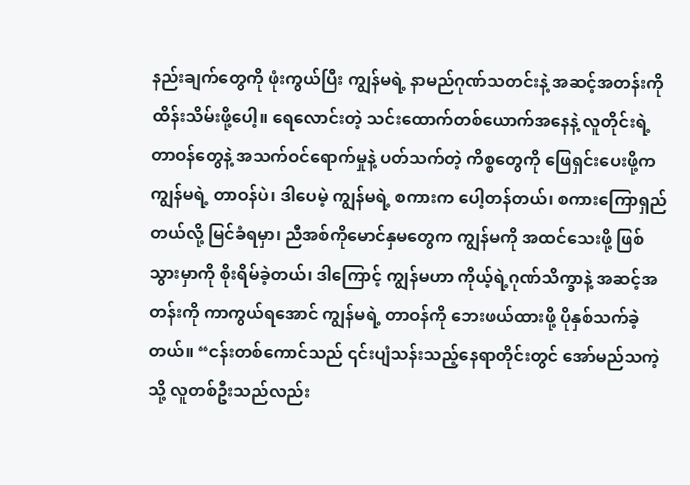နည်းချက်တွေကို ဖုံးကွယ်ပြီး ကျွန်မရဲ့ နာမည်ဂုဏ်သတင်းနဲ့ အဆင့်အတန်းကို ထိန်းသိမ်းဖို့ပေါ့။ ရေလောင်းတဲ့ သင်းထောက်တစ်ယောက်အနေနဲ့ လူတိုင်းရဲ့ တာဝန်တွေနဲ့ အသက်ဝင်ရောက်မှုနဲ့ ပတ်သက်တဲ့ ကိစ္စတွေကို ဖြေရှင်းပေးဖို့က ကျွန်မရဲ့ တာဝန်ပဲ၊ ဒါပေမဲ့ ကျွန်မရဲ့ စကားက ပေါ့တန်တယ်၊ စကားကြောရှည်တယ်လို့ မြင်ခံရမှာ၊ ညီအစ်ကိုမောင်နှမတွေက ကျွန်မကို အထင်သေးဖို့ ဖြစ်သွားမှာကို စိုးရိမ်ခဲ့တယ်၊ ဒါကြောင့် ကျွန်မဟာ ကိုယ့်ရဲ့ဂုဏ်သိက္ခာနဲ့ အဆင့်အတန်းကို ကာကွယ်ရအောင် ကျွန်မရဲ့ တာဝန်ကို ဘေးဖယ်ထားဖို့ ပိုနှစ်သက်ခဲ့တယ်။ “ငန်းတစ်ကောင်သည် ၎င်းပျံသန်းသည့်နေရာတိုင်းတွင် အော်မည်သကဲ့သို့ လူတစ်ဦးသည်လည်း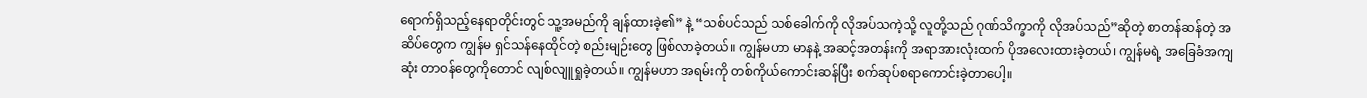ရောက်ရှိသည့်နေရာတိုင်းတွင် သူ့အမည်ကို ချန်ထားခဲ့၏” နဲ့ “သစ်ပင်သည် သစ်ခေါက်ကို လိုအပ်သကဲ့သို့ လူတို့သည် ဂုဏ်သိက္ခာကို လိုအပ်သည်”ဆိုတဲ့ စာတန်ဆန်တဲ့ အဆိပ်တွေက ကျွန်မ ရှင်သန်နေထိုင်တဲ့ စည်းမျဉ်းတွေ ဖြစ်လာခဲ့တယ်။ ကျွန်မဟာ မာနနဲ့ အဆင့်အတန်းကို အရာအားလုံးထက် ပိုအလေးထားခဲ့တယ်၊ ကျွန်မရဲ့ အခြေခံအကျဆုံး တာဝန်တွေကိုတောင် လျစ်လျူရှုခဲ့တယ်။ ကျွန်မဟာ အရမ်းကို တစ်ကိုယ်ကောင်းဆန်ပြီး စက်ဆုပ်စရာကောင်းခဲ့တာပေါ့။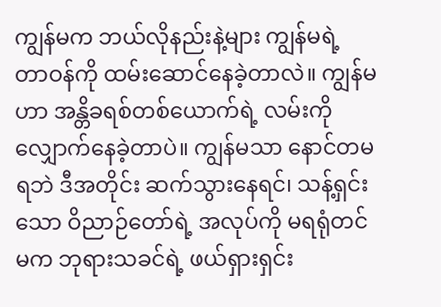ကျွန်မက ဘယ်လိုနည်းနဲ့များ ကျွန်မရဲ့ တာဝန်ကို ထမ်းဆောင်နေခဲ့တာလဲ။ ကျွန်မဟာ အန္တိခရစ်တစ်ယောက်ရဲ့ လမ်းကို လျှောက်နေခဲ့တာပဲ။ ကျွန်မသာ နောင်တမရဘဲ ဒီအတိုင်း ဆက်သွားနေရင်၊ သန့်ရှင်းသော ဝိညာဉ်တော်ရဲ့ အလုပ်ကို မရရုံတင်မက ဘုရားသခင်ရဲ့ ဖယ်ရှားရှင်း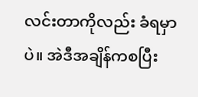လင်းတာကိုလည်း ခံရမှာပဲ။ အဲဒီအချိန်ကစပြီး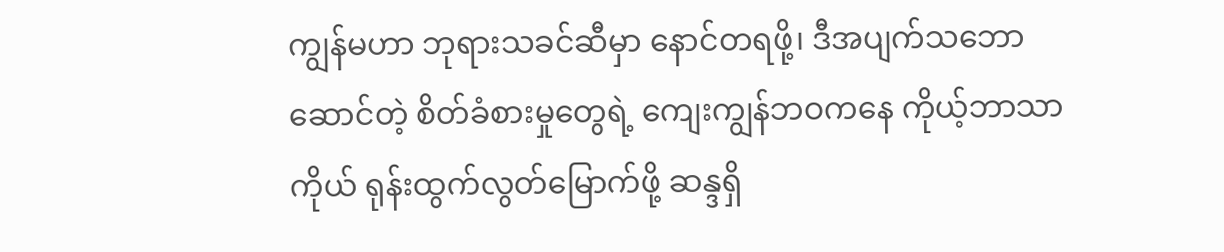ကျွန်မဟာ ဘုရားသခင်ဆီမှာ နောင်တရဖို့၊ ဒီအပျက်သဘောဆောင်တဲ့ စိတ်ခံစားမှုတွေရဲ့ ကျေးကျွန်ဘဝကနေ ကိုယ့်ဘာသာကိုယ် ရုန်းထွက်လွတ်မြောက်ဖို့ ဆန္ဒရှိ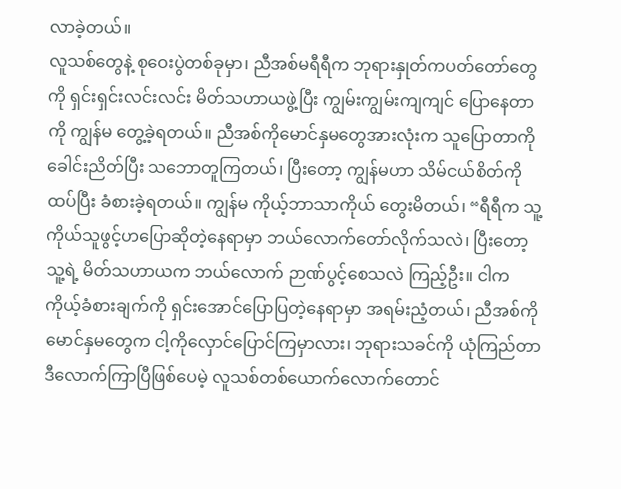လာခဲ့တယ်။
လူသစ်တွေနဲ့ စုဝေးပွဲတစ်ခုမှာ၊ ညီအစ်မရီရီက ဘုရားနှုတ်ကပတ်တော်တွေကို ရှင်းရှင်းလင်းလင်း မိတ်သဟာယဖွဲ့ပြီး ကျွမ်းကျွမ်းကျကျင် ပြောနေတာကို ကျွန်မ တွေ့ခဲ့ရတယ်။ ညီအစ်ကိုမောင်နှမတွေအားလုံးက သူပြောတာကို ခေါင်းညိတ်ပြီး သဘောတူကြတယ်၊ ပြီးတော့ ကျွန်မဟာ သိမ်ငယ်စိတ်ကို ထပ်ပြီး ခံစားခဲ့ရတယ်။ ကျွန်မ ကိုယ့်ဘာသာကိုယ် တွေးမိတယ်၊ “ရီရီက သူ့ကိုယ်သူဖွင့်ဟပြောဆိုတဲ့နေရာမှာ ဘယ်လောက်တော်လိုက်သလဲ၊ ပြီးတော့ သူ့ရဲ့ မိတ်သဟာယက ဘယ်လောက် ဉာဏ်ပွင့်စေသလဲ ကြည့်ဦး။ ငါက ကိုယ့်ခံစားချက်ကို ရှင်းအောင်ပြောပြတဲ့နေရာမှာ အရမ်းညံ့တယ်၊ ညီအစ်ကိုမောင်နှမတွေက ငါ့ကိုလှောင်ပြောင်ကြမှာလား၊ ဘုရားသခင်ကို ယုံကြည်တာ ဒီလောက်ကြာပြီဖြစ်ပေမဲ့ လူသစ်တစ်ယောက်လောက်တောင်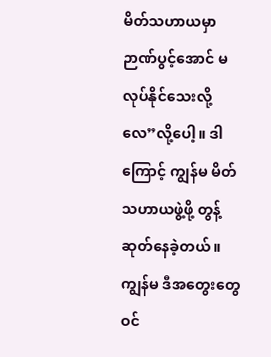မိတ်သဟာယမှာ ဉာဏ်ပွင့်အောင် မလုပ်နိုင်သေးလို့လေ”လို့ပေါ့။ ဒါကြောင့် ကျွန်မ မိတ်သဟာယဖွဲ့ဖို့ တွန့်ဆုတ်နေခဲ့တယ်။ ကျွန်မ ဒီအတွေးတွေ ဝင်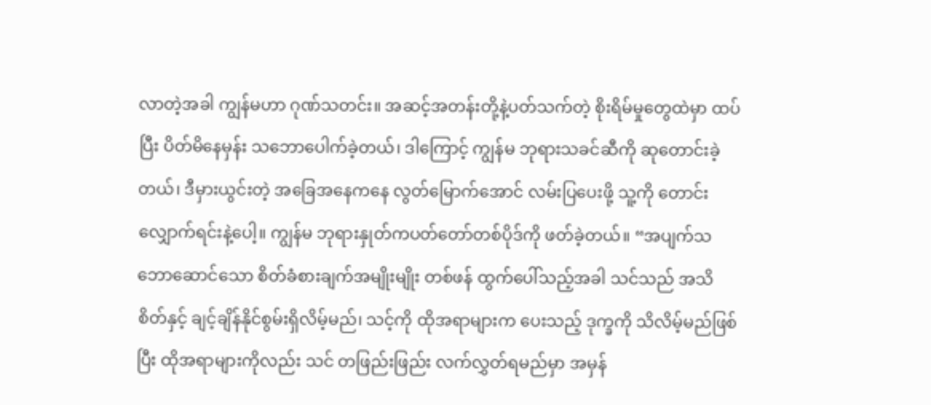လာတဲ့အခါ ကျွန်မဟာ ဂုဏ်သတင်း။ အဆင့်အတန်းတို့နဲ့ပတ်သက်တဲ့ စိုးရိမ်မှုတွေထဲမှာ ထပ်ပြီး ပိတ်မိနေမှန်း သဘောပေါက်ခဲ့တယ်၊ ဒါကြောင့် ကျွန်မ ဘုရားသခင်ဆီကို ဆုတောင်းခဲ့တယ်၊ ဒီမှားယွင်းတဲ့ အခြေအနေကနေ လွတ်မြောက်အောင် လမ်းပြပေးဖို့ သူ့ကို တောင်းလျှောက်ရင်းနဲ့ပေါ့။ ကျွန်မ ဘုရားနှုတ်ကပတ်တော်တစ်ပိုဒ်ကို ဖတ်ခဲ့တယ်။ “အပျက်သဘောဆောင်သော စိတ်ခံစားချက်အမျိုးမျိုး တစ်ဖန် ထွက်ပေါ်သည့်အခါ သင်သည် အသိစိတ်နှင့် ချင့်ချိန်နိုင်စွမ်းရှိလိမ့်မည်၊ သင့်ကို ထိုအရာများက ပေးသည့် ဒုက္ခကို သိလိမ့်မည်ဖြစ်ပြီး ထိုအရာများကိုလည်း သင် တဖြည်းဖြည်း လက်လွှတ်ရမည်မှာ အမှန်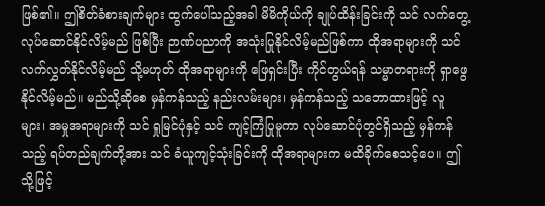ဖြစ်၏။ ဤစိတ်ခံစားချက်များ ထွက်ပေါ်သည့်အခါ မိမိကိုယ်ကို ချုပ်ထိန်းခြင်းကို သင် လက်တွေ့လုပ်ဆောင်နိုင်လိမ့်မည် ဖြစ်ပြီး ဉာဏ်ပညာကို အသုံးပြုနိုင်လိမ့်မည်ဖြစ်ကာ ထိုအရာများကို သင်လက်လွှတ်နိုင်လိမ့်မည် သို့မဟုတ် ထိုအရာများကို ဖြေရှင်းပြီး ကိုင်တွယ်ရန် သမ္မာတရားကို ရှာဖွေနိုင်လိမ့်မည်။ မည်သို့ဆိုစေ မှန်ကန်သည့် နည်းလမ်းများ၊ မှန်ကန်သည့် သဘောထားဖြင့် လူများ၊ အမှုအရာများကို သင် ရှုမြင်ပုံနှင့် သင် ကျင့်ကြံပြုမူကာ လုပ်ဆောင်ပုံတွင်ရှိသည့် မှန်ကန်သည့် ရပ်တည်ချက်တို့အား သင် ခံယူကျင့်သုံးခြင်းကို ထိုအရာများက မထိခိုက်စေသင့်ပေ။ ဤသို့ဖြင့်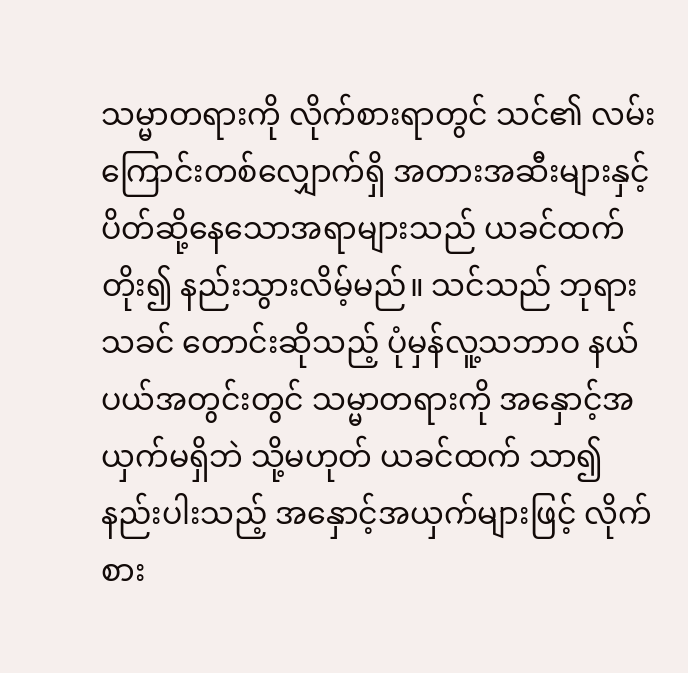သမ္မာတရားကို လိုက်စားရာတွင် သင်၏ လမ်းကြောင်းတစ်လျှောက်ရှိ အတားအဆီးများနှင့် ပိတ်ဆို့နေသောအရာများသည် ယခင်ထက် တိုး၍ နည်းသွားလိမ့်မည်။ သင်သည် ဘုရားသခင် တောင်းဆိုသည့် ပုံမှန်လူ့သဘာဝ နယ်ပယ်အတွင်းတွင် သမ္မာတရားကို အနှောင့်အယှက်မရှိဘဲ သို့မဟုတ် ယခင်ထက် သာ၍ နည်းပါးသည့် အနှောင့်အယှက်များဖြင့် လိုက်စား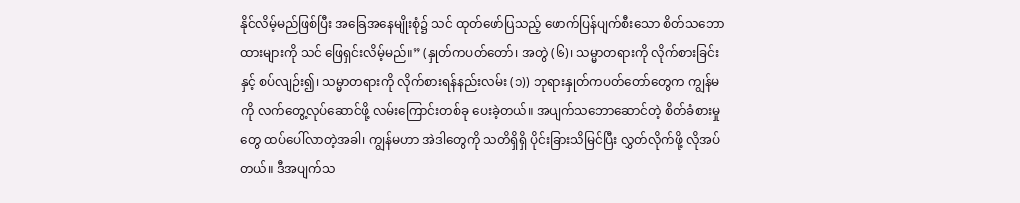နိုင်လိမ့်မည်ဖြစ်ပြီး အခြေအနေမျိုးစုံ၌ သင် ထုတ်ဖော်ပြသည့် ဖောက်ပြန်ပျက်စီးသော စိတ်သဘောထားများကို သင် ဖြေရှင်းလိမ့်မည်။” (နှုတ်ကပတ်တော်၊ အတွဲ (၆)၊ သမ္မာတရားကို လိုက်စားခြင်းနှင့် စပ်လျဉ်း၍၊ သမ္မာတရားကို လိုက်စားရန်နည်းလမ်း (၁)) ဘုရားနှုတ်ကပတ်တော်တွေက ကျွန်မကို လက်တွေ့လုပ်ဆောင်ဖို့ လမ်းကြောင်းတစ်ခု ပေးခဲ့တယ်။ အပျက်သဘောဆောင်တဲ့ စိတ်ခံစားမှုတွေ ထပ်ပေါ်လာတဲ့အခါ၊ ကျွန်မဟာ အဲဒါတွေကို သတိရှိရှိ ပိုင်းခြားသိမြင်ပြီး လွှတ်လိုက်ဖို့ လိုအပ်တယ်။ ဒီအပျက်သ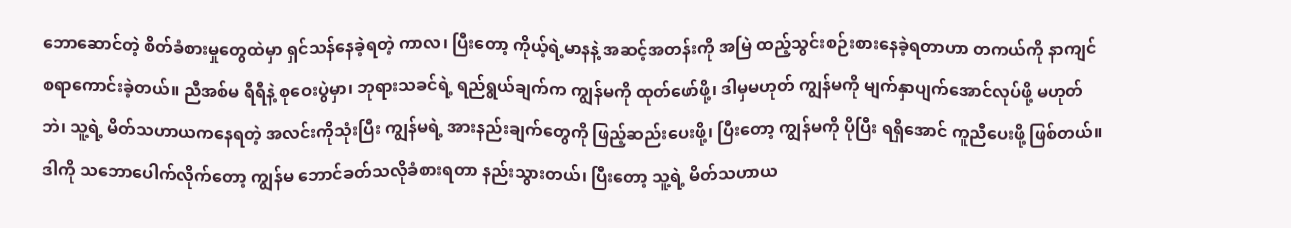ဘောဆောင်တဲ့ စိတ်ခံစားမှုတွေထဲမှာ ရှင်သန်နေခဲ့ရတဲ့ ကာလ၊ ပြီးတော့ ကိုယ့်ရဲ့မာနနဲ့ အဆင့်အတန်းကို အမြဲ ထည့်သွင်းစဉ်းစားနေခဲ့ရတာဟာ တကယ်ကို နာကျင်စရာကောင်းခဲ့တယ်။ ညီအစ်မ ရီရီနဲ့ စုဝေးပွဲမှာ၊ ဘုရားသခင်ရဲ့ ရည်ရွယ်ချက်က ကျွန်မကို ထုတ်ဖော်ဖို့၊ ဒါမှမဟုတ် ကျွန်မကို မျက်နှာပျက်အောင်လုပ်ဖို့ မဟုတ်ဘဲ၊ သူ့ရဲ့ မိတ်သဟာယကနေရတဲ့ အလင်းကိုသုံးပြီး ကျွန်မရဲ့ အားနည်းချက်တွေကို ဖြည့်ဆည်းပေးဖို့၊ ပြီးတော့ ကျွန်မကို ပိုပြီး ရရှိအောင် ကူညီပေးဖို့ ဖြစ်တယ်။ ဒါကို သဘောပေါက်လိုက်တော့ ကျွန်မ ဘောင်ခတ်သလိုခံစားရတာ နည်းသွားတယ်၊ ပြီးတော့ သူ့ရဲ့ မိတ်သဟာယ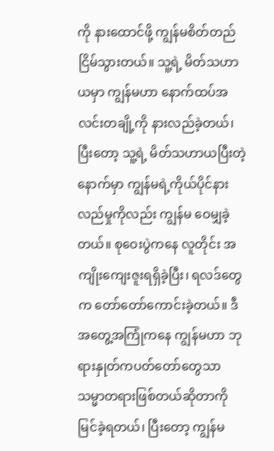ကို နားထောင်ဖို့ ကျွန်မစိတ်တည်ငြိမ်သွားတယ်။ သူ့ရဲ့ မိတ်သဟာယမှာ ကျွန်မဟာ နောက်ထပ်အလင်းတချို့ကို နားလည်ခဲ့တယ်၊ ပြီးတော့ သူ့ရဲ့ မိတ်သဟာယပြီးတဲ့နောက်မှာ ကျွန်မရဲ့ကိုယ်ပိုင်နားလည်မှုကိုလည်း ကျွန်မ ဝေမျှခဲ့တယ်။ စုဝေးပွဲကနေ လူတိုင်း အကျိုးကျေးဇူးရရှိခဲ့ပြီး၊ ရလဒ်တွေက တော်တော်ကောင်းခဲ့တယ်။ ဒီအတွေ့အကြုံကနေ ကျွန်မဟာ ဘုရားနှုတ်ကပတ်တော်တွေသာ သမ္မာတရားဖြစ်တယ်ဆိုတာကို မြင်ခဲ့ရတယ်၊ ပြီးတော့ ကျွန်မ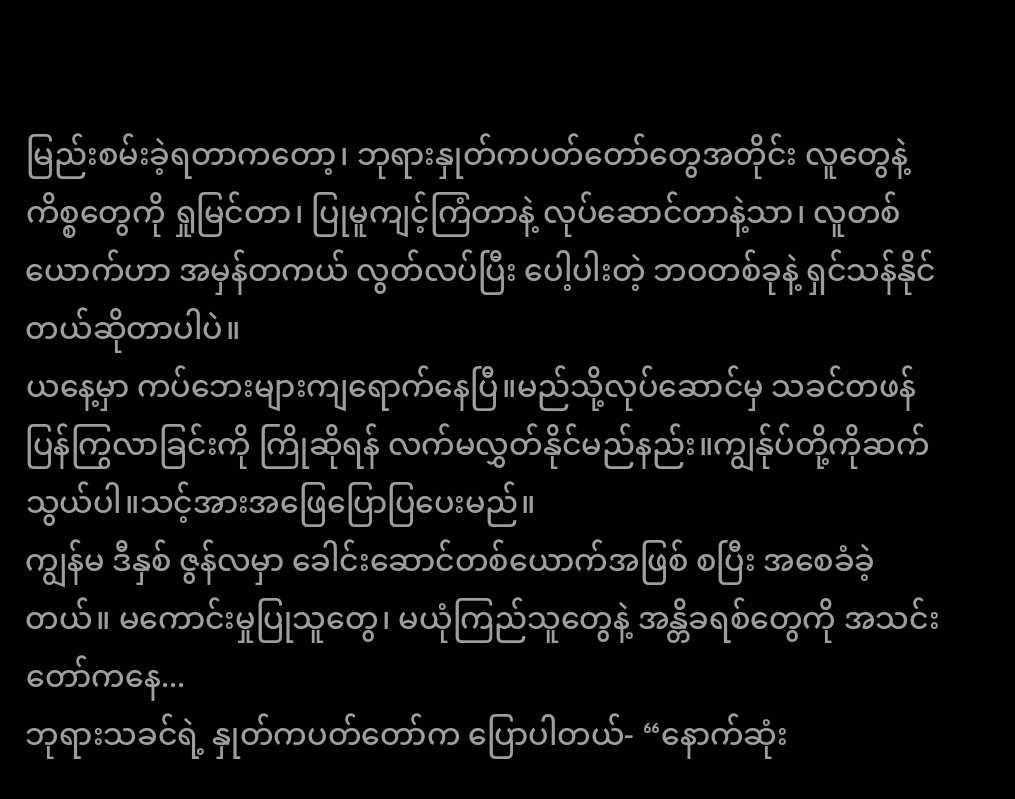မြည်းစမ်းခဲ့ရတာကတော့၊ ဘုရားနှုတ်ကပတ်တော်တွေအတိုင်း လူတွေနဲ့ ကိစ္စတွေကို ရှုမြင်တာ၊ ပြုမူကျင့်ကြံတာနဲ့ လုပ်ဆောင်တာနဲ့သာ၊ လူတစ်ယောက်ဟာ အမှန်တကယ် လွတ်လပ်ပြီး ပေါ့ပါးတဲ့ ဘဝတစ်ခုနဲ့ ရှင်သန်နိုင်တယ်ဆိုတာပါပဲ။
ယနေ့မှာ ကပ်ဘေးများကျရောက်နေပြီ။မည်သို့လုပ်ဆောင်မှ သခင်တဖန်ပြန်ကြွလာခြင်းကို ကြိုဆိုရန် လက်မလွှတ်နိုင်မည်နည်း။ကျွန်ုပ်တို့ကိုဆက်သွယ်ပါ။သင့်အားအဖြေပြောပြပေးမည်။
ကျွန်မ ဒီနှစ် ဇွန်လမှာ ခေါင်းဆောင်တစ်ယောက်အဖြစ် စပြီး အစေခံခဲ့တယ်။ မကောင်းမှုပြုသူတွေ၊ မယုံကြည်သူတွေနဲ့ အန္တိခရစ်တွေကို အသင်းတော်ကနေ...
ဘုရားသခင်ရဲ့ နှုတ်ကပတ်တော်က ပြောပါတယ်- “နောက်ဆုံး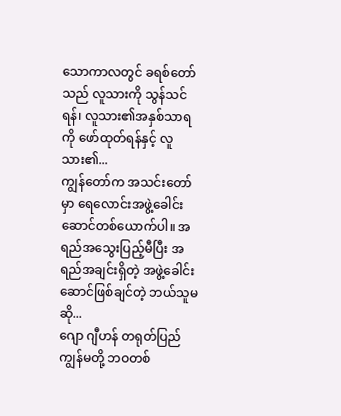သောကာလတွင် ခရစ်တော်သည် လူသားကို သွန်သင်ရန်၊ လူသား၏အနှစ်သာရကို ဖော်ထုတ်ရန်နှင့် လူသား၏...
ကျွန်တော်က အသင်းတော်မှာ ရေလောင်းအဖွဲ့ခေါင်းဆောင်တစ်ယောက်ပါ။ အရည်အသွေးပြည့်မီပြီး အရည်အချင်းရှိတဲ့ အဖွဲ့ခေါင်းဆောင်ဖြစ်ချင်တဲ့ ဘယ်သူမဆို...
ဂျော ဂျီဟန် တရုတ်ပြည် ကျွန်မတို့ ဘဝတစ်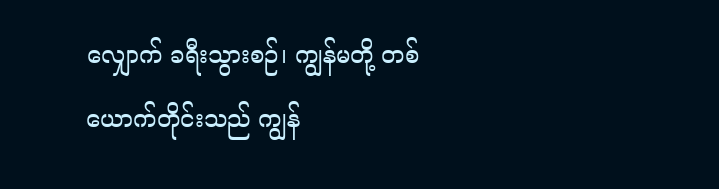လျှောက် ခရီးသွားစဉ်၊ ကျွန်မတို့ တစ်ယောက်တိုင်းသည် ကျွန်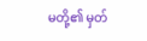မတို့၏ မှတ်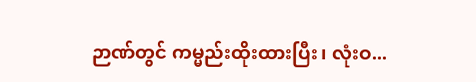ဉာဏ်တွင် ကမ္မည်းထိုးထားပြီး၊ လုံးဝ...